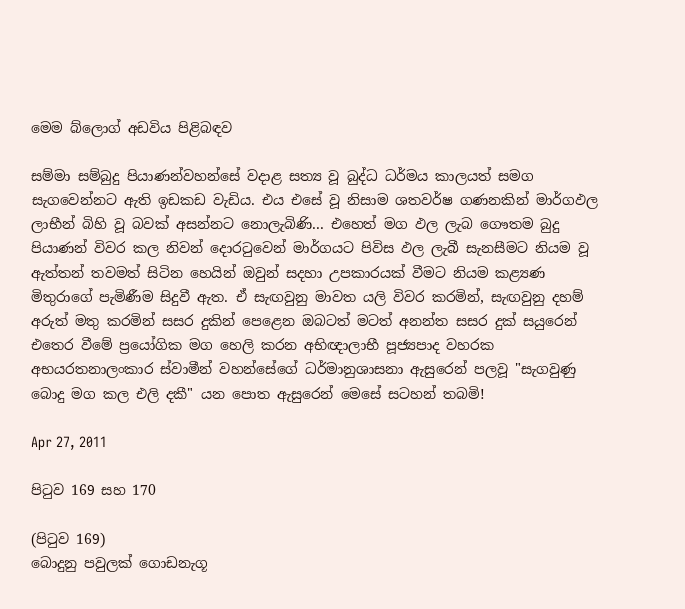මෙම බ්ලොග් අඩවිය පිළිබඳව

සම්මා සම්බුදු පියාණන්වහන්සේ වදාළ සත්‍ය වූ බුද්ධ ධර්මය කාලයත් සමග සැගවෙන්නට ඇති ඉඩකඩ වැඩිය. එය ‍එසේ වූ නිසාම ශතවර්ෂ ගණනකින් මාර්ගඵල ලාභීන් බිහි වූ බවක් අසන්නට නොලැබිණි... එහෙත් මග ඵල ලැබ ගෞතම බුදු පියාණන් විවර කල නිවන් දොරටුවෙන් මාර්ගයට පිවිස ඵල ලැබී සැනසීමට නියම වූ ඇත්තන් තවමත් සිටින හෙයින් ඔවුන් සදහා උපකාරයක් වීමට නියම කළ්‍යණ මිතුරාගේ පැමිණීම සිදුවී ඇත. ඒ සැඟවුනු මාවත යලි විවර කරමින්, සැඟවුනු දහම් අරුත් මතු කරමින් සසර දුකින් පෙළෙන ඔබටත් මටත් අනන්ත සසර දුක් සයුරෙන් එතෙර වීමේ ප්‍රයෝගික මග හෙලි කරන අභිඥාලාභී පූජ්‍යපාද වහරක අභයරතනාලංකාර ස්වාමීන් වහන්සේගේ ධර්මානුශාසනා ඇසුරෙන් පලවූ "සැගවුණු බොදු මග කල එලි දකී" යන පොත ඇසුරෙන් මෙසේ සටහන් තබමි!

Apr 27, 2011

පිටුව 169 සහ 170

(පිටුව 169)
බොදුනු පවුලක් ගොඩනැගූ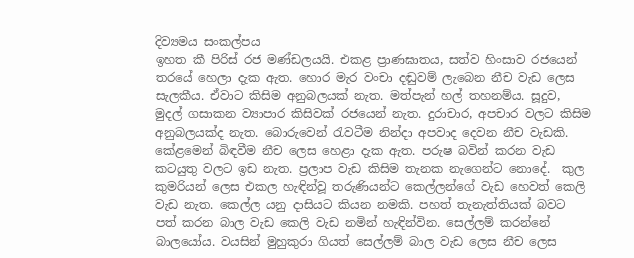දිව්‍යමය සංකල්පය
ඉහත කී පිරිස් රජ මණ්ඩලයයි. එකළ ප්‍රාණඝාතය, සත්ව හිංසාව රජයෙන් තරයේ හෙලා දැක ඇත. හොර මැර වංචා දඬුවම් ලැබෙන නීච වැ‍ඩ ලෙස සැලකීය. ඒවාට කිසිම අනුබලයක් නැත. මත්පැන් හල් තහනම්ය. සූදුව, මුදල් ගසාකන ව්‍යාපාර කිසිවක් රජයෙන් නැත. දුරාචාර, අපචාර වලට කිසිම අනුබලයක්ද නැත. බොරුවෙන් රැවටීම නින්දා අපවාද දෙවන නීච වැඩකි. කේළමෙන් බිඳවීම නීච ලෙස හෙළා දැක ඇත. පරුෂ බවින් කරන වැඩ කටයුතු වලට ඉඩ නැත. ප්‍රලාප වැඩ කිසිම තැනක නැගෙන්ට නොදේ.  කුල කුමරියන් ලෙස එකල හැඳින්වූ‍ තරුණියන්ට කෙල්ලන්ගේ වැඩ හෙවත් කෙලි වැඩ නැත. කෙල්ල යනු දාසියට කියන නමකි. පහත් තැනැත්තියක් බවට පත් කරන බාල වැඩ කෙලි වැඩ නමින් හැඳින්වින. සෙල්ලම් කරන්නේ බාලයෝය. වයසින් මුහුකුරා ගියත් සෙල්ලම් බාල වැඩ ලෙස නීච ලෙස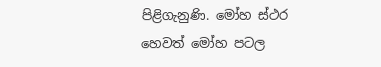පිළිගැනුණි. මෝහ ස්ථර හෙවත් මෝහ පටල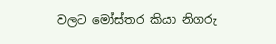වලට ‍මෝස්තර කියා නිගරු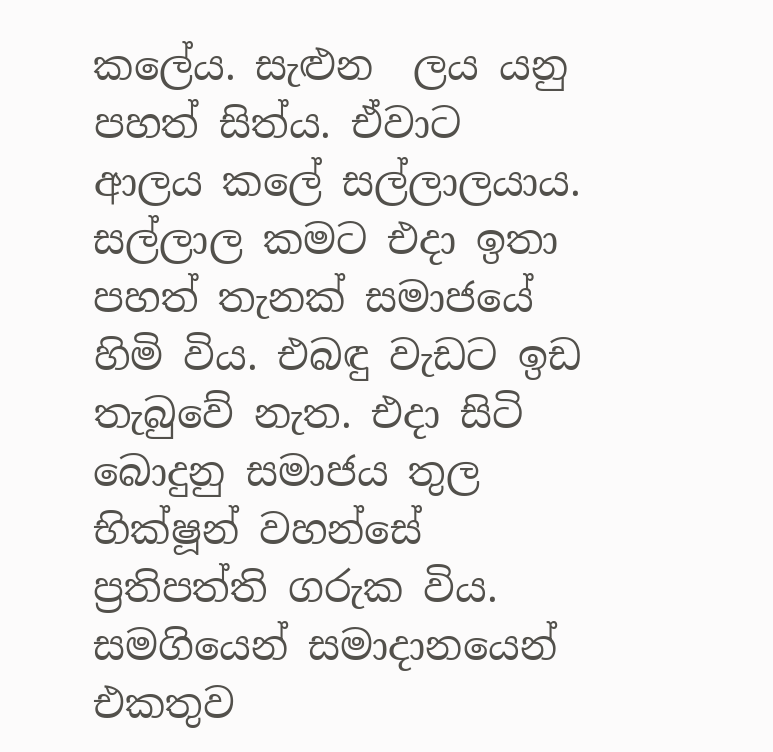කලේය. සැළුන ‍ ලය යනු පහත් සිත්ය. ඒවාට ආලය කලේ සල්ලාලයාය. සල්ලාල කමට එදා ඉතා පහත් තැනක් සමාජයේ හිමි විය. එබඳු වැඩට ඉඩ තැබුවේ නැත. එදා සිටි බොදුනු සමාජය තුල භික්ෂූන් වහන්සේ ප්‍රතිපත්ති ගරුක විය. සමගියෙන් සමාදානයෙන් එකතුව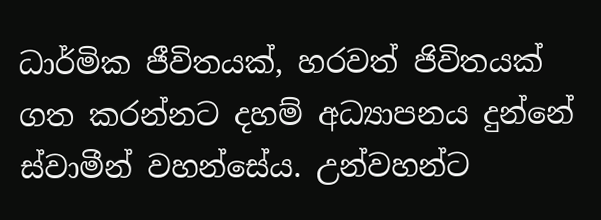ධාර්මික ජීවිතයක්, හරවත් ජිවිතයක් ගත කරන්නට දහම් අධ්‍යාපනය දුන්නේ ස්වාමීන් වහන්සේය. උන්වහන්ට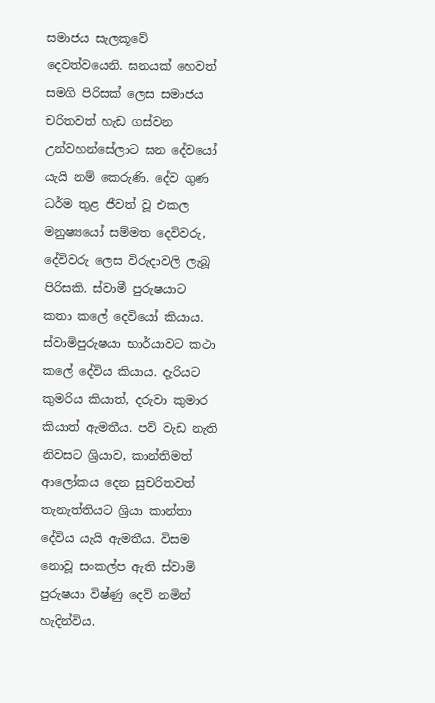සමාජය සැලකූවේ දෙවත්වයෙනි. ඝනයක් හෙවත් සමගි පිරිසක් ලෙස සමාජය චරිතවත් ‍හැඩ ගස්වන උන්වහන්සේලාට ඝන දේවයෝ යැයි නම් කෙරුණි. දේව ගුණ ධර්ම තුළ ජීවත් වූ එකල මනුෂ්‍යයෝ සම්මත දෙවිවරු, දේවිවරු ලෙස විරුදාවලි ලැබූ පිරිසකි. ස්වාමී පුරුෂයාට කතා කලේ දෙවියෝ කියාය. ස්වාමිපුරුෂයා භාර්යාවට කථා කලේ දේවිය කියාය. දැරියට කුමරිය කියාත්, දරුවා කුමාර කියාත් ඇමතීය. පව් වැඩ නැති නිවසට ශ්‍රියාව, කාන්තිමත් ආලෝකය දෙන සුචරිතවත් තැනැත්තියට ශ්‍රියා කාන්තා දේවිය යැයි ඇමතීය. විසම නොවූ සංකල්ප ඇති ස්වාමි පුරුෂයා විෂ්ණු දෙව් නමින් හැදින්විය.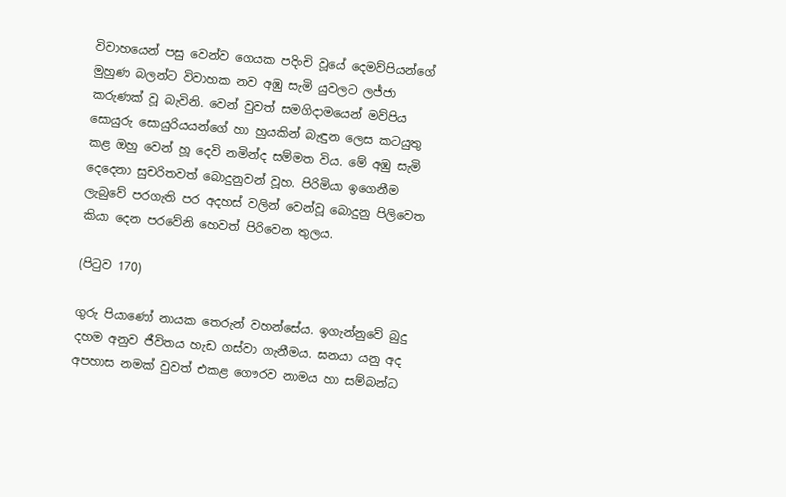විවාහයෙන් පසු වෙන්ව ගෙයක පදිංචි වූයේ දෙමව්පියන්ගේ මුහුණ බලන්ට විවාහක නව අඹු සැමි යුවලට ලජ්ජා කරුණක් වූ බැවිනි. වෙන් වුවත් සමගිදාමයෙන් මව්පිය සොයුරු සොයුරියයන්ගේ හා හුයකින් බැඳුන ලෙස කටයුතු කළ ඔහු වෙන් හූ දෙවි නමින්ද සම්මත විය. මේ අඹු සැමි දෙදෙනා සුචරිතවත් බොදුනුවන් වූහ. පිරිමියා ඉගෙනීම ලැබුවේ පරගැති පර අදහස් වලින් වෙන්වූ බොදුනු පිලිවෙත කියා දෙන පරවේනි හෙවත් පි‍රිවෙන තුලය.

(පිටුව 170)

ගුරු පියාණෝ නායක තෙරුන් වහන්සේය. ඉගැන්නුවේ බුදු දහම අනුව ජීවිතය හැඩ ගස්වා ගැනීමය. ඝනයා යනු අද අපහාස නමක් වුවත් එකළ ගෞරව නාමය හා සම්බන්ධ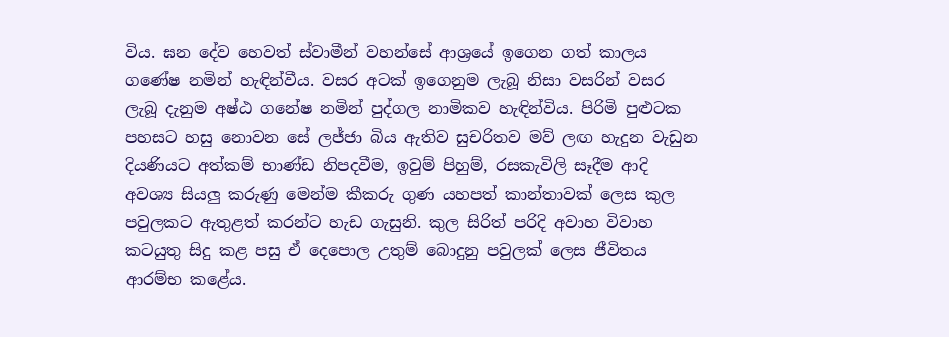විය. ඝන දේව හෙවත් ස්වාමීන් වහන්සේ ආශ්‍රයේ ඉගෙන ගත් කාලය ගණේෂ නමින් හැඳින්වීය. වසර අටක් ඉගෙනුම ලැබූ නිසා වසරින් වසර ලැබූ දැනුම අෂ්ඨ ගනේෂ නමින් පුද්ගල නාමිකව හැඳින්විය. පිරිමි පුළුටක පහසට හසු නොවන සේ ලජ්ජා බිය ඇතිව සුචරිතව මව් ලඟ හැදුන වැඩුන දියණියට අත්කම් භාණ්ඩ නිපදවීම, ඉවුම් පිහුම්, රසකැවිලි සෑදීම ආදි අවශ්‍ය සියලු කරුණු මෙන්ම කීකරු ගුණ යහපත් කාන්තාවක් ලෙස කුල පවුලකට ඇතුළත් කරන්ට හැඩ ගැසුනි. කුල සිරිත් පරිදි අවාහ විවාහ කටයුතු සිදු කළ පසු ඒ දෙපොල උතුම් බොදුනු පවුලක් ලෙස ‍ජීවිතය ආරම්භ කළේය.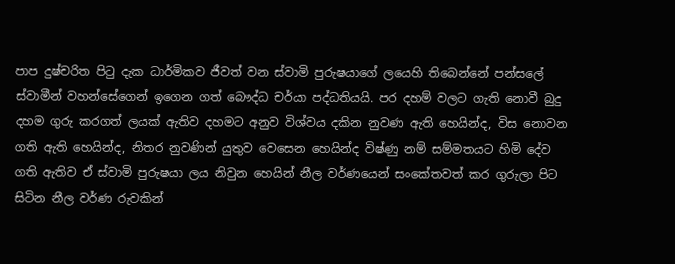පාප දුෂ්චරිත පිටු දැක ධාර්මිකව ජීවත් වන ස්වාමි පුරුෂයාගේ ලයෙහි තිබෙන්නේ පන්සලේ ස්වාමීන් වහන්සේගෙන් ඉගෙන ගත් බෞද්ධ චර්යා පද්ධතියයි. පර දහම් වලට ගැති නොවී බුදු දහම ගුරු කරගත් ලයක් ඇතිව දහමට අනුව විශ්වය දකින නුවණ ඇති හෙයින්ද, විස නොවන ගති ඇති හෙයින්ද, නිතර නුවණින් යුතුව වෙසෙන හෙයින්ද විෂ්ණු නම් සම්මතයට හිමි දේව ගති ඇතිව ඒ ස්වාමි පුරුෂයා ලය නිවුන හෙයින් නීල වර්ණයෙන් සංකේතවත් කර ගුරුලා පිට සිටින නීල වර්ණ රුවකින්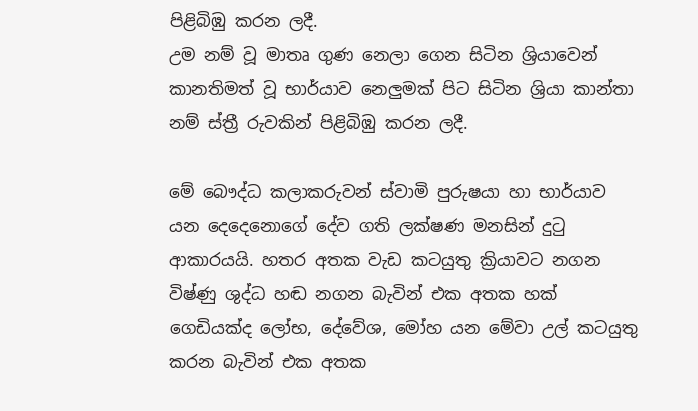පිළිබිඹු කරන ලදී.
උම නම් වූ මාතෘ ගුණ නෙලා ගෙන සිටින ශ්‍රියාවෙන් කානතිමත් වූ භාර්යාව නෙලුමක් පිට සිටින ශ්‍රියා කාන්තා නම් ස්ත්‍රී රුවකින් පිළිබිඹු කරන ලදී.

මේ බෞද්ධ කලාකරුවන් ස්වාමි පුරුෂයා හා භාර්යාව යන දෙදෙනොගේ දේව ගති ලක්ෂණ මනසින් දුටු ආකාරයයි. හතර අතක වැඩ කටයුතු ක්‍රියාවට නගන විෂ්ණු ශුද්ධ හඬ නගන බැවින් එක අතක හක් ගෙඩියක්ද ලෝභ, දේවේශ, මෝහ යන මේවා උල් කටයුතු කරන බැවින් එක අතක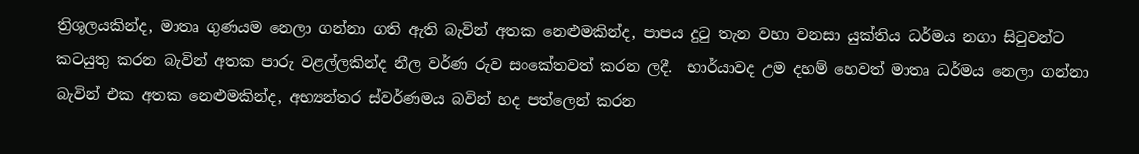ත්‍රිශූලයකින්ද, මාතෘ ගුණයම නෙලා ගන්නා ගති ඇති බැවින් අතක නෙළුමකින්ද, පාපය දුටු තැන වහා වනසා යුක්තිය ධර්මය නගා සිටුවන්ට කටයුතු කරන බැවින් අතක පාරු වළල්ලකින්ද නීල වර්ණ රුව සංකේතවත් කරන ලදී.  භාර්යාවද උම දහම් හෙවත් මාතෘ ධර්මය නෙලා ගන්නා බැවින් එක අතක නෙළුමකින්ද, අභ්‍යන්තර ස්වර්ණමය බවින් හද පත්ලෙන් කරන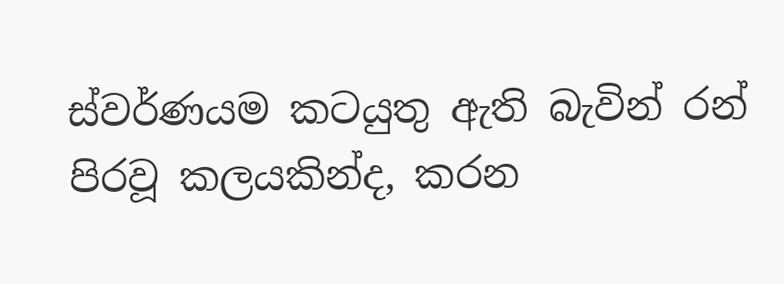ස්වර්ණයම කටයුතු ඇති බැවින් රන් පිරවූ කලයකින්ද, කරන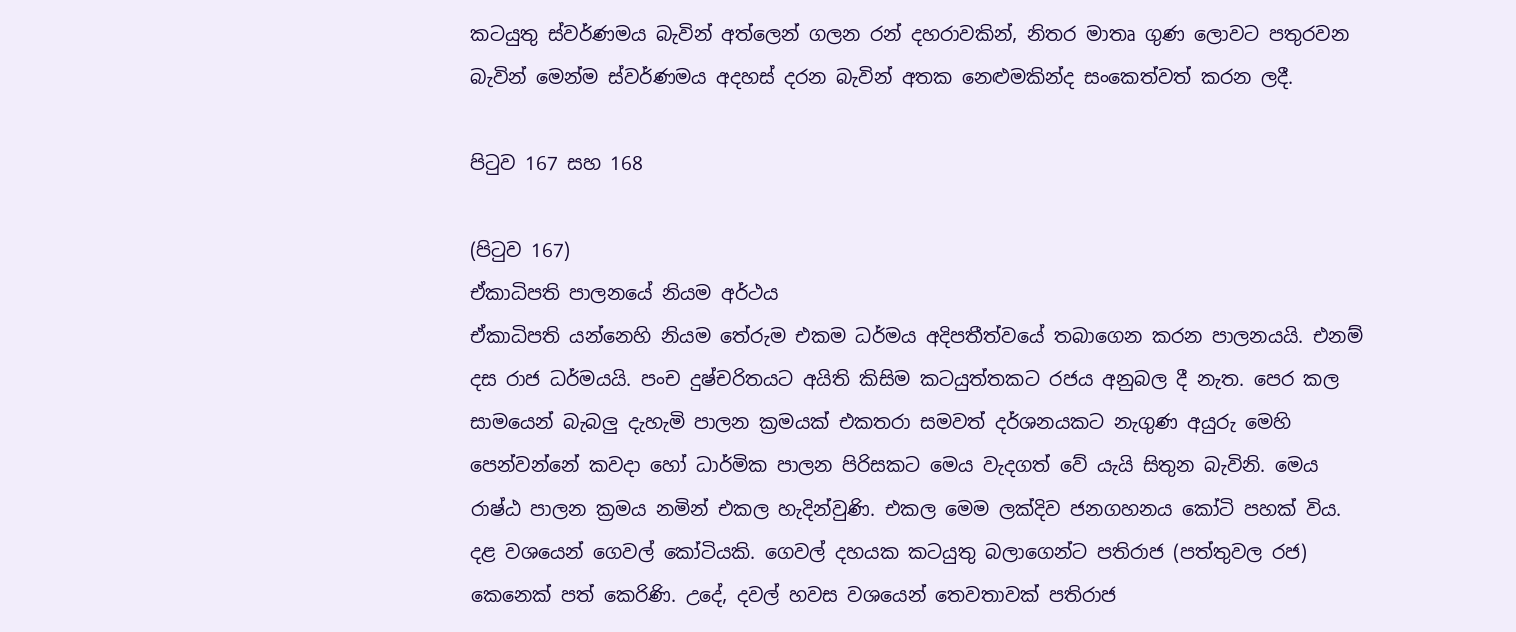කටයුතු ස්වර්ණමය බැවින් අත්ලෙන් ගලන රන් දහරාවකින්, නිතර මාතෘ ගුණ ලොවට පතුරවන බැවින් මෙන්ම ස්වර්ණමය අදහස් දරන බැවින් අතක නෙළුමකින්ද සංකෙත්වත් කරන ලදී.

පිටුව 167 සහ 168

(පිටුව 167)
ඒකාධිපති පාල‍නයේ නියම අර්ථය
ඒකාධිපති යන්නෙහි නියම තේරුම එකම ධර්මය අදිපතීත්වයේ තබාගෙන කරන පාලනයයි. එනම් දස රාජ ධර්මයයි. පංච දුෂ්චරිතයට අයිති කිසිම කටයුත්තකට රජය අනුබල දී නැත. පෙර කල සාමයෙන් බැබලු දැහැමි පාලන ක්‍රමයක් එකතරා සමවත් දර්ශනයකට නැගුණ අයුරු මෙහි පෙන්වන්නේ කවදා හෝ ධාර්මික පාලන පිරිසකට මෙය වැදගත් වේ යැයි සිතුන බැවිනි. මෙය රාෂ්ඨ පාලන ක්‍රමය නමින් එකල හැදින්වුණි. එකල මෙම ලක්දිව ජනගහනය කෝටි පහක් විය. දළ වශයෙන් ගෙවල්‍ කෝටියකි. ගෙවල් දහයක කටයුතු බලාගෙන්ට පතිරාජ (පත්තුවල රජ) කෙනෙක් පත් කෙරිණි. උදේ, දවල් හවස වශයෙන් තෙවතාවක් පතිරාජ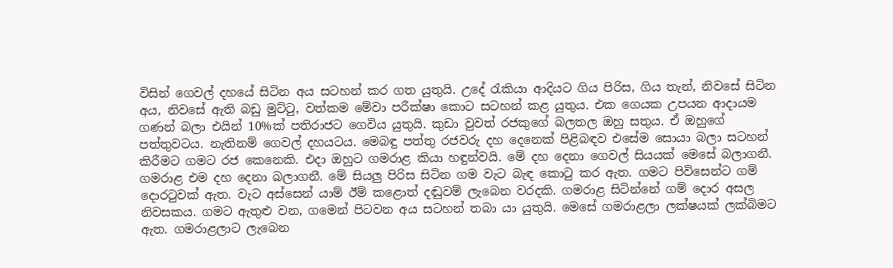විසින් ගෙවල් දහයේ සිටින අය සටහන් කර ගත යුතුයි. උදේ රැකියා ආදියට ගිය පිරිස, ගිය තැන්, නිවසේ සිටින අය, නිවසේ ඇති බඩු මුට්ටු, වත්කම මේවා පරීක්ෂා කොට සටහන් කළ යුතුය. එක ගෙයක උපයන ආදායම ගණන් බලා එයින් 10%ක් පතිරාජට ගෙවිය යුතුයි. කුඩා වුවත් රජකුගේ බලතල ඔහු සතුය. ඒ ඔහුගේ පත්තුවටය. නැතිනම් ගෙවල් දහයටය. මෙබඳු පත්තු රජවරු දහ දෙනෙක් පිළිබඳව එසේම සොයා බලා සටහන් කිරීමට ගමට රජ කෙනෙකි. එදා ඔහුට ගමරාළ කියා හඳුන්වයි. මේ දහ දෙනා ගෙවල් සියයක් මෙසේ බලාගනී. ගමරාළ එම දහ දෙනා බලාගනී. මේ සියලු පිරිස සිටින ගම වැට බැඳ කොටු කර ඇත. ගමට පිවිසෙන්ට ගම් දොරටුවක් ඇත. වැට අස්සෙන් යාම් ඊම් කළොත් දඬුවම් ලැබෙන වරදකි. ගමරාළ සිටින්නේ ගම් දොර අසල නිවසකය. ගමට ඇතුළු වන, ගමෙන් පිටවන අය සටහන් තබා යා යුතුයි. මෙසේ ගමරාළලා ලක්ෂයක් ලක්බිමට ඇත. ගමරාළලාට ලැබෙන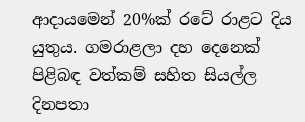ආදායමෙන් 20%ක් රටේ රාළට දිය යුතුය. ගමරාළලා දහ දෙනෙක් පිළිබඳ වත්කම් සහිත සියල්ල දිනපතා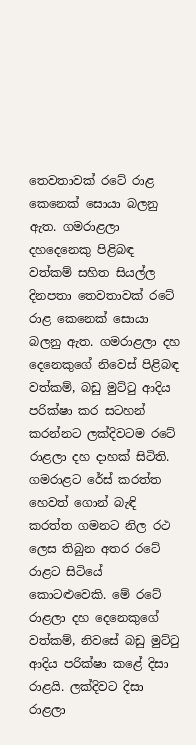තෙවතාවක් රටේ රාළ කෙනෙක් සොයා බලනු ඇත. ගමරාළලා දහදෙනෙකු පිළිබඳ වත්කම් සහිත සියල්ල දිනපතා තෙවතාවක් රටේ රාළ කෙනෙක් සොයා බලනු ඇත. ගමරාළලා දහ දෙනෙකුගේ නිවෙස් පිළිබඳ වත්කම්, බඩු මුට්ටු ආදිය පරික්ෂා කර සටහන් කරන්නට ලක්දිවටම රටේ රාළලා දහ දාහක් සිටිති. ගමරාළට රේස් කරත්ත හෙවත් ගොන් බැඳි කරත්ත ගමනට නිල රථ ලෙස තිබුන අතර රටේ රාළට සිටියේ කොටළුවෙකි. මේ රටේ රාළලා දහ දෙනෙකුගේ වත්කම්, නිවසේ බඩු මුට්ටු ආදිය පරික්ෂා කළේ දිසා රාළයි. ලක්දිවට දිසා රාළලා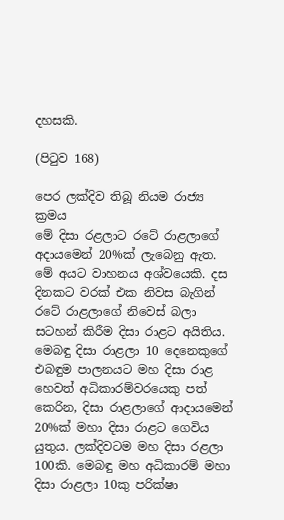දහසකි.

(පිටුව 168)

පෙර ලක්දිව තිබූ නියම රාජ්‍ය ක්‍රමය
මේ දිසා රළලාට රටේ රාළලාගේ අදායමෙන් 20%ක් ලැබෙනු ඇත. මේ අයට වාහනය අශ්වයෙකි. දස දිනකට වරක් එක නිවස බැගින් රටේ රාළලාගේ නිවෙස් බලා සටහන් කිරීම දිසා රාළට අයිතිය. මෙබඳු දිසා රාළලා 10 දෙනෙකුගේ එබඳුම පාලනයට මහ දිසා රාළ හෙවත් අධිකාරම්වරයෙකු පත් කෙරින, දිසා රාළලාගේ ආදායමෙන් 20%ක් මහා දිසා රාළට ගෙවිය යුතුය. ලක්දිවටම මහ දිසා රළලා 100කි. මෙබඳු මහ අධිකාරම් මහා දිසා රාළලා 10කු පරික්ෂා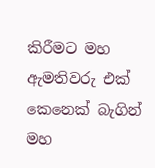කිරීමට මහ ඇමතිවරු එක් කෙනෙක් බැගින් මහ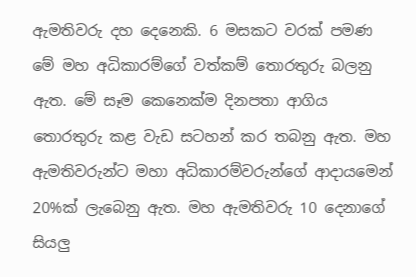ඇමතිවරු දහ දෙනෙකි. 6 මසකට වරක් පමණ මේ මහ අධිකාරම්ගේ වත්කම් තොරතුරු බලනු ඇත. මේ සෑම කෙනෙක්ම දිනපතා ආගිය තොරතුරු කළ වැඩ සටහන් කර තබනු ඇත. මහ ඇමතිවරුන්ට මහා අධිකාරම්වරුන්ගේ ආදායමෙන් 20%ක් ලැබෙනු ඇත. මහ ඇමතිවරු 10 දෙනාගේ සියලු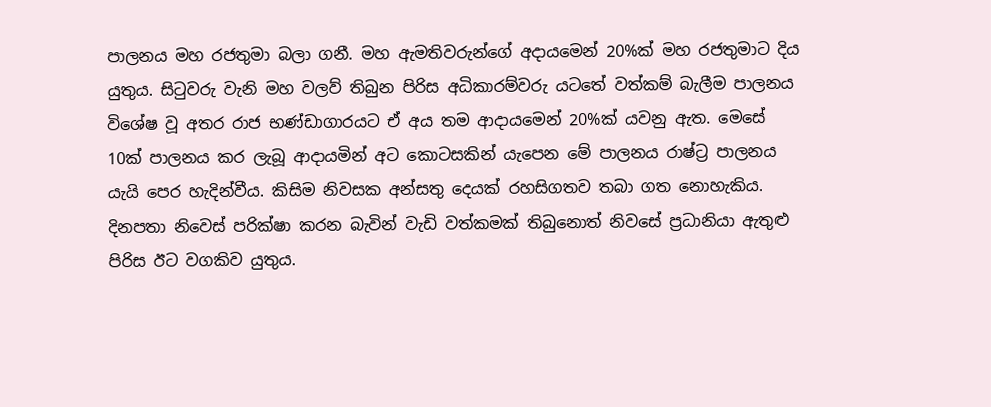පාලනය මහ රජතුමා බලා ගනී. මහ ඇමතිවරුන්ගේ අදායමෙන් 20%ක් මහ රජතුමාට දිය යුතුය. සිටුවරු වැනි මහ වලව් තිබුන පිරිස අධිකාරම්වරු යටතේ වත්කම් බැලීම පාලනය විශේෂ වූ අතර රාජ භණ්ඩාගාරයට ඒ අය තම ආදායමෙන් 20%ක් යවනු ඇත. මෙසේ 10ක් පාලනය කර ලැබූ ආදායමින් අට කොටසකින් යැපෙන මේ පාලනය රාෂ්ට්‍ර පාලනය යැයි පෙර හැදින්වීය. කිසිම නිවසක අන්සතු දෙයක් රහසිගතව ‍තබා ගත නොහැකිය. දිනපතා නිවෙස් පරික්ෂා කරන බැවින් වැඩි වත්කමක් තිබුනොත් නිවසේ ප්‍රධානියා ඇතුළු පිරිස ඊට වගකිව යුතුය.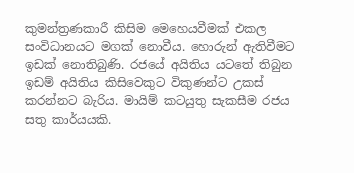කුමන්ත්‍රණකාරී කිසිම මෙහෙයවීමක් එකල සංවිධානයට මගක් නොවීය. හොරුන් ඇතිවීමට ඉඩක් නොතිබුණි. රජයේ අයිතිය යටතේ තිබුන ඉඩම් අයිතිය කිසිවෙකුට විකුණන්ට උකස් කරන්නට බැරිය. මායිම් කටයුතු සැකසීම රජය සතු කාර්යයකි.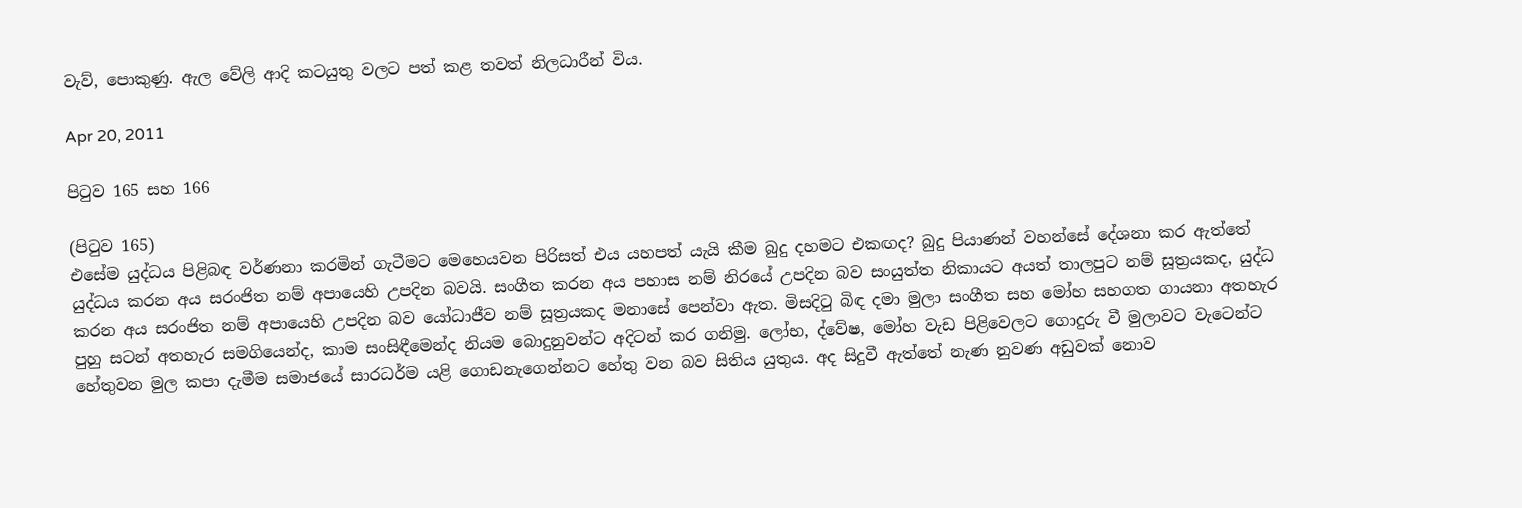වැව්, පොකුණු. ඇල වේලි ‍ආදි කටයුතු වලට පත් කළ තවත් නිලධාරීන් විය.

Apr 20, 2011

පිටුව 165 සහ 166

(පිටුව 165)
එසේම යුද්ධය පිළිබඳ වර්ණනා කරමින් ගැටීමට මෙහෙයවන පිරිසත් එය යහපත් යැයි කීම බුදු දහමට එකඟද? බුදු පියාණන් වහන්සේ දේශනා කර ඇත්තේ යුද්ධය කරන අය සරංජිත නම් අපායෙහි උපදින බවයි. සංගීත කරන අය පහාස නම් නිරයේ උපදින බව සංයුත්ත නිකායට අයත් තාලපුට නම් සූත්‍රයකද, යුද්ධ කරන අය සරංජිත නම් අපායෙහි උපදින බව යෝධාජීව නම් සූත්‍රයකද මනාසේ පෙන්වා ඇත. මිසදිටු බිඳ දමා මුලා සංගීත සහ මෝහ සහගත ගායනා අතහැර පුහු සටන් අතහැර සමගියෙන්ද, කාම සංසිඳීමෙන්ද නියම බොදුනුවන්ට අදිටන් කර ගනිමු. ලෝභ, ද්වේෂ, මෝහ වැඩ පිළිවෙලට ගොදුරු වී මුලාවට වැටෙන්ට හේතුවන මුල කපා දැමීම සමාජයේ සාරධර්ම යළි ගොඩනැගෙන්නට හේතු වන බව සිතිය යුතුය. අද සිදුවී ඇත්තේ නැණ නුවණ අඩුවක් නොව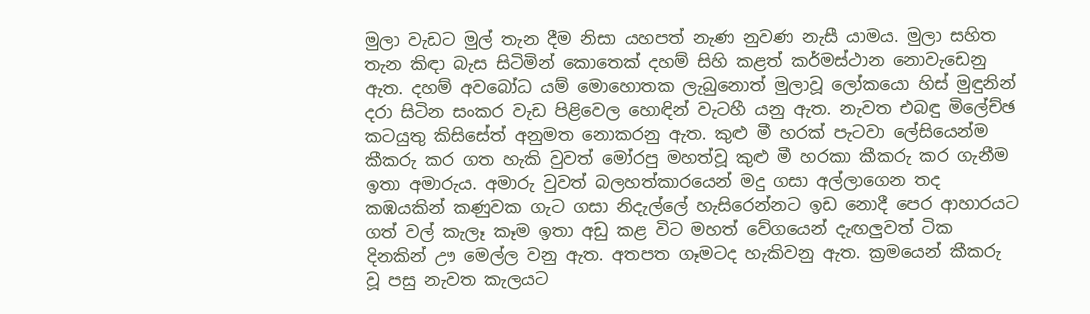මුලා වැඩට මුල් තැන දීම නිසා යහපත් නැණ නුවණ නැසී යාමය. මුලා සහිත තැන කිඳා බැස සිටිමින් කොතෙක් දහම් සිහි කළත් කර්මස්ථාන නොවැඩෙනු ඇත. දහම් අවබෝධ යම් මොහොතක ලැබුනොත් මුලාවූ ලෝකයො හිස් මුඳුනින් දරා සිටින සංකර වැඩ පිළිවෙල හොඳින් වැටහී යනු ඇත. නැවත එබඳු මිලේච්ඡ කටයුතු කිසිසේත් අනුමත නොකරනු ඇත. කුළු මී හරක් පැටවා ලේසියෙන්ම කීකරු කර ගත හැකි වුවත් මෝරපු මහත්වූ කුළු මී හරකා කීකරු කර ගැනීම ඉතා අමාරුය. අමාරු වුවත් බලහත්කාරයෙන් මදු ගසා අල්ලාගෙන තද කඹයකින් කණුවක ගැට ගසා නිදැල්ලේ හැසිරෙන්නට ඉඩ නොදී පෙර ආහාරයට ගත් වල් කැලෑ කෑම ඉතා අඩු කළ විට මහත් වේගයෙන් දැඟලුවත් ටික දිනකින් ඌ මෙල්ල වනු ඇත. අතපත ගෑමටද හැකිවනු ඇත. ක්‍රමයෙන් කීකරු වූ පසු නැවත කැලයට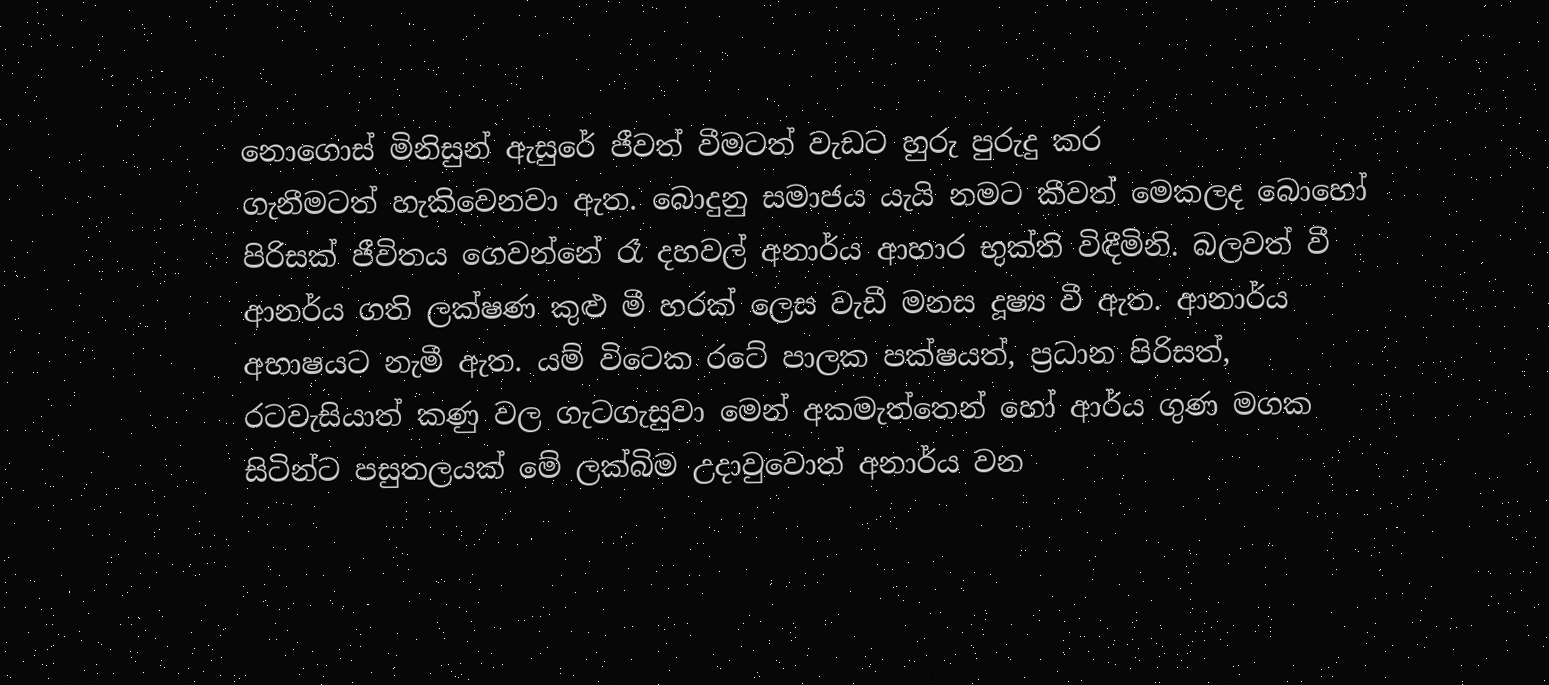නොගොස් මිනිසුන් ඇසුරේ ජීවත් වීමටත් වැඩට හුරු පුරුදු කර ගැනීමටත් ‍හැකිවෙනවා ඇත. බොදුනු සමාජය යැයි නමට කීවත් මෙකලද බොහෝ පිරිසක් ජීවිතය ගෙවන්නේ රෑ දහවල් අනාර්ය ආහාර භුක්ති විඳීමිනි. බලවත් වී ආනර්ය ගති ලක්ෂණ කුළු මී හරක් ලෙස වැඩී මනස දූෂ්‍ය වී ඇත. ආනාර්ය අභාෂයට නැමී ඇත. යම් විටෙක රටේ පාලක පක්ෂයත්, ප්‍රධාන පිරිසත්, රටවැසියාත් කණු වල ගැටගැසුවා මෙන් අකමැත්තෙන් හෝ ආර්ය ගුණ මගක සිටින්ට පසුතලයක් මේ ලක්බිම උදාවුවොත් අනාර්ය වන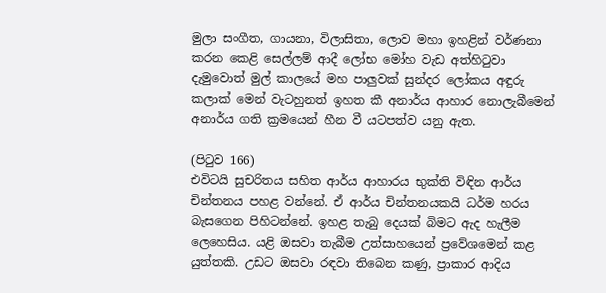මුලා සංගීත, ගායනා, විලාසිතා, ලොව මහා ඉහළින් වර්ණනා කරන කෙළි සෙල්ලම් ආදී ලෝභ මෝහ වැඩ අත්හිටුවා දැමුවොත් මුල් කාලයේ මහ පාලුවක් සුන්දර ලෝකය අඳුරු කලාක් මෙන් වැටහුනත් ඉහත කී අනාර්ය ආහාර නොලැබීමෙන් අනාර්ය ගති ක්‍රමයෙන් හීන වී යටපත්ව යනු ඇත.

(පිටුව 166)
එවිටයි සුචරිතය සහිත ආර්ය ආහාරය භුක්ති විඳින ආර්ය චින්තනය පහළ වන්නේ. ඒ ආර්ය චින්තනයකයි ධර්ම හරය බැසගෙන පිහිටන්නේ. ඉහළ තැබු දෙයක් බිමට ඇද හැලීම ලෙහෙසිය. යළි ඔසවා තැබීම උත්සාහයෙන් ප්‍රවේශමෙන් කළ යුත්තකි. උඩට ඔසවා රඳවා තිබෙන කණු, ප්‍රාකාර ආදිය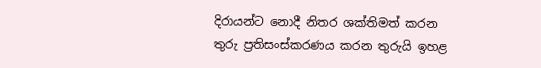දිරායන්ට නොදී නිතර ශක්තිමත් කරන තුරු ප්‍රතිසංස්කරණය කරන තුරුයි ඉහළ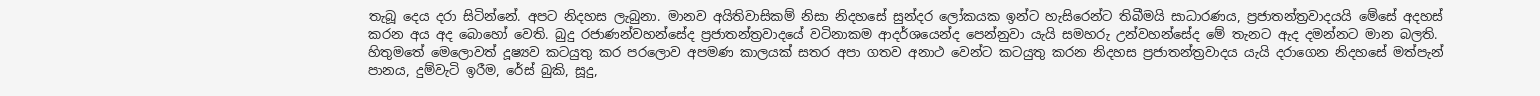තැබූ දෙය දරා සිටින්නේ. අපට නිදහස ලැබුනා. මානව අයිතිවාසිකම් නිසා නිදහසේ සුන්දර ලෝකයක ඉන්ට හැසිරෙන්ට තිබීමයි සාධාරණය, ප්‍රජාතන්ත්‍රවාදයයි මේසේ අදහස් කරන අය අද බොහෝ වෙති. බුදු රජාණන්වහන්සේද ප්‍රජාතන්ත්‍රවාදයේ වටිනාකම ආදර්ශ‍යෙන්ද පෙන්නුවා යැයි සමහරු උන්වහන්සේද මේ තැනට ඇද දමන්නට මාන බලති. හිතුමතේ මෙලොවත් දූෂ්‍යව කටයුතු කර පරලොව අපමණ කාලයක් සතර අපා ගතව අනාථ වෙන්ට කටයුතු කරන නිදහස ප්‍රජාතන්ත්‍රවාදය යැයි දරාගෙන නිදහසේ මත්පැන් පානය, දුම්වැටි ඉරීම, රේස් බුකි, සූදු,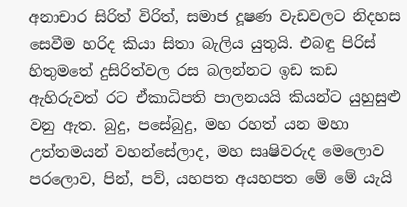අනාචාර සිරිත් විරිත්, සමාජ දූෂණ වැඩවලට නිදහස සෙවීම හරිද කියා සිතා බැලිය යුතුයි. එබඳු පිරිස් හිතු‍මතේ දුසිරිත්වල රස බලන්නට ඉඩ කඩ ඇහිරුවත් රට ඒකාධිපති පාලනයයි කියන්ට යුහුසුළු වනු ඇත. බුදු, පසේබුදු, මහ ‍රහත් යන මහා උත්තමයන් වහන්සේලාද, මහ සෘෂිවරුද මෙලොව පරලොව, පින්, පව්, යහපත අයහපත මේ මේ යැයි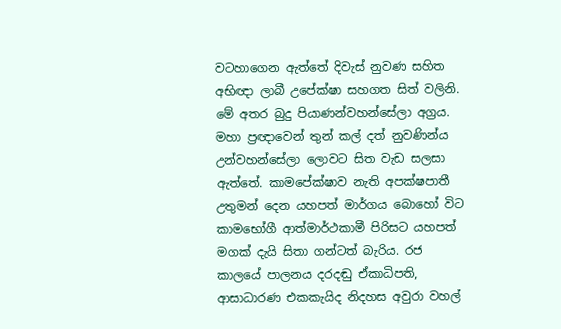වටහාගෙන ඇත්තේ දිවැස් නුවණ සහිත අභිඥා ලාබී උපේක්ෂා සහගත සිත් වලිනි. මේ අතර බුදු පියාණන්වහන්සේලා අග්‍රය. මහා ප්‍රඥාවෙන් තුන් කල් දත් නුවණින්ය උන්වහන්සේලා ලොවට සිත වැඩ සලසා ඇත්තේ. කාමපේක්ෂාව නැති අපක්ෂපාතී උතුමන් දෙන යහපත් මාර්ගය බොහෝ විට කාමභෝගී ආත්මාර්ථකාමී පිරිසට යහපත් මගක් දැයි සිතා ගන්ටත් බැරිය. රජ කාලයේ පාලනය දරදඬු ඒකාධිපති, ආසාධාරණ එකකැයිද නිදහස අවුරා වහල්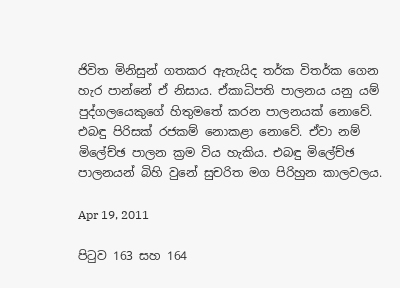ජිවිත මිනිසුන් ගතකර ඇතැයිද තර්ක විතර්ක ගෙන හැර පාන්නේ ඒ නිසාය. ඒකාධිපති පාලනය යනු යම් පුද්ගලයෙකුගේ හිතුමතේ කරන පාලනයක්‍ නොවේ. එබඳු පිරිසක් රජකම් නොකළා නොවේ. ඒවා නම් මිලේච්ඡ පාලන ක්‍රම විය හැකිය. එබඳු මිලේච්ඡ පාලනයන් බිහි වුනේ සුචරිත මග පිරිහුන කාලවලය.

Apr 19, 2011

පිටුව 163 සහ 164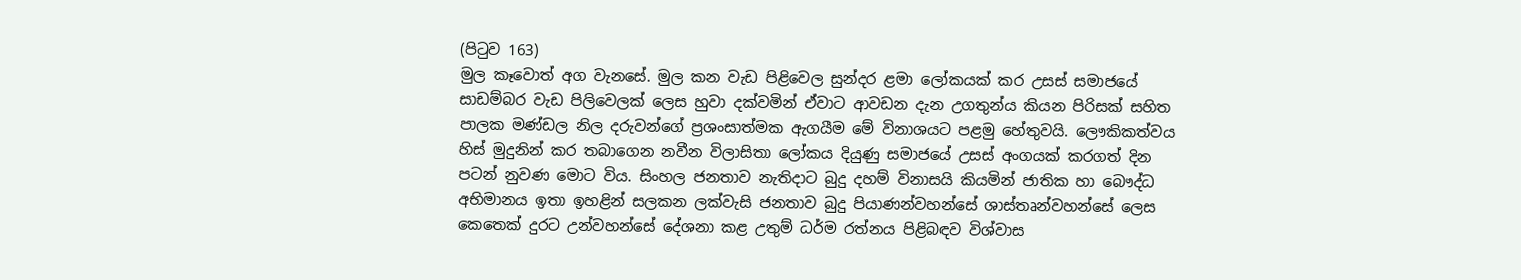(පිටුව 163)
මුල කෑවොත් අග වැනසේ. මුල කන වැඩ පිළිවෙල සුන්දර ළමා ලෝකයක් කර උසස් සමාජයේ සාඩම්බර වැඩ පිලිවෙලක් ලෙස හුවා දක්වමින් ඒවාට ආවඩන දැන උගතුන්ය කියන පිරිසක් සහිත පාලක මණ්ඩල නිල දරුවන්ගේ ප්‍රශංසාත්මක ඇගයීම මේ විනාශයට පළමු හේතුවයි. ලෞකිකත්වය හිස් මුදුනින් කර තබාගෙන නවීන විලාසිතා ලෝකය දියුණු සමාජයේ උසස් අංගයක් කරගත් දින පටන් නුවණ මොට විය. සිංහල ජනතාව නැතිදාට බුදු දහම් විනාසයි කියමින් ජාතික හා බෞද්ධ අභිමානය ඉතා ඉහළින් සලකන ලක්වැසි ජනතාව බුදු පියාණන්වහන්සේ ශාස්තෘන්වහන්සේ ලෙස කෙතෙක් දුරට උන්වහන්සේ දේශනා කළ උතුම් ධර්ම රත්නය පිළිබඳව විශ්වාස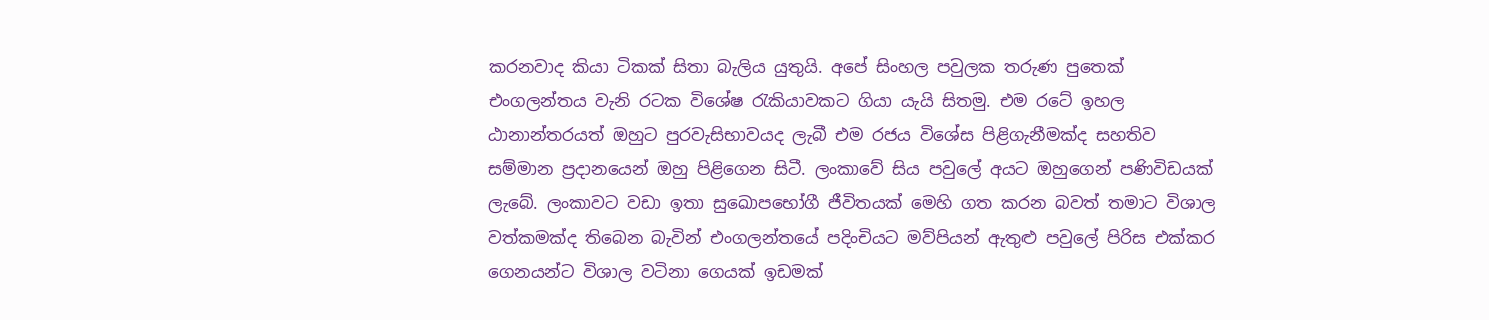කරනවාද කියා ටිකක් සිතා බැලිය යුතුයි. අපේ සිංහල පවුලක තරුණ ‍පුතෙක් එංගලන්තය වැනි රටක විශේෂ රැකියාවකට ගියා යැයි සිතමු. එම ‍රටේ ඉහල ඨානාන්තරයත් ඔහුට පුරවැසිභාවයද ලැබී එම රජය විශේස පිළිගැනීමක්ද සහතිව සම්මාන ප්‍රදානයෙන් ඔහු පිළිගෙන සිටී. ලංකාවේ සිය පවුලේ අයට ඔහුගෙන් පණිවිඩයක් ලැබේ. ලංකාවට වඩා ඉතා සුඛොපභෝගී ජීවිතයක් මෙහි ගත කරන බවත් තමාට විශාල වත්කමක්ද තිබෙන බැවින් එංගලන්තයේ පදිංචියට මව්පියන් ඇතුළු පවුලේ පිරිස එක්කර ගෙනයන්ට විශාල වටිනා ගෙයක් ඉඩමක්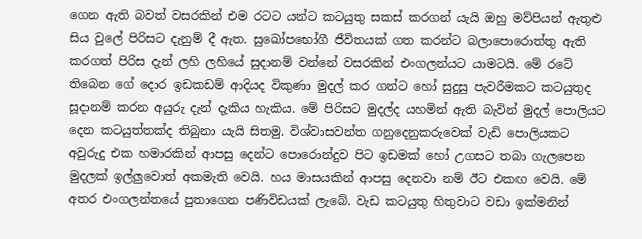ගෙන ඇති බවත් වසරකින් එම රටට යන්ට කටයුතු සකස් කරගන් යැයි ඔහු මව්පියන් ඇතුළු සිය වුලේ පිරිසට දැනුම් දී ඇත. සුඛෝපභෝගී ජීවිතයක් ගත කරන්ට බලාපොරොත්තු ඇති කරගත් පිරිස දැන් ලහි ලහියේ සුදානම් වන්නේ වසරකින් එංගලන්යට යාමටයි. මේ රටේ තිබෙන ගේ දොර ඉඩකඩම් ආදියද විකුණා මුදල් කර ගන්ට හෝ සුදුසු පැවරීමකට කටයුතුද සූදානම් කරන අයුරු දැන් දැකිය හැකිය. මේ පිරිසට මුදල්ද යහමින් ඇති බැවින් මුදල් පොලියට දෙන කටයුත්තක්ද තිබුනා යැයි සිතමු. විශ්වාසවන්ත ගනුදෙනුකරුවෙක් වැඩි පොලියකට අවුරුදු එක හමාරකින් ආපසු දෙන්ට පොරොන්දුව පිට ඉඩමක් හෝ උගසට තබා ගැලපෙන මුදලක් ඉල්ලුවොත් අකමැති වෙයි. හය මාසයකින් ආපසු දෙනවා නම් ඊට එකඟ වෙයි. මේ අතර එංගලන්තයේ පුතාගෙන පණිවිඩයක් ලැබේ. වැඩ කටයුතු හිතුවාට වඩා ඉක්මනින්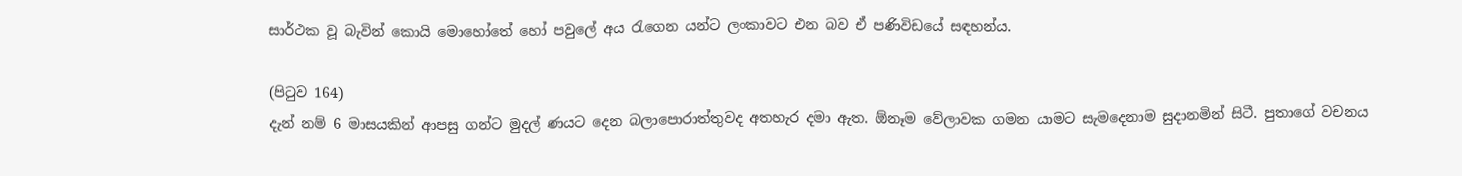සාර්ථක වූ බැවින් කොයි මොහෝතේ හෝ පවුලේ අය රැගෙන යන්ට ලංකාවට එන බව ඒ පණිවිඩයේ සඳහන්ය.

(පිටුව 164)
දැන් නම් 6 මාසයකින් ආපසු ගන්ට මුදල් ණයට දෙන බලාපොරාත්තුවද අතහැර දමා ඇත. ඕනෑම වේලාවක ගමන යාමට සැමදෙනාම සුදානමින් සිටී. පුතාගේ වචනය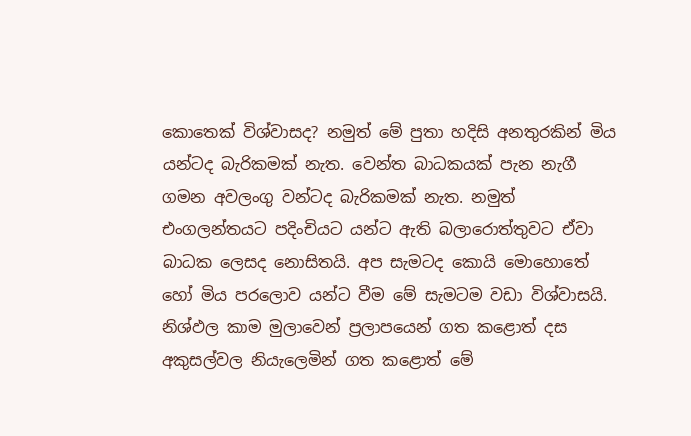කොතෙක් විශ්වාසද? නමුත් මේ පුතා හදිසි අනතුරකින් මිය යන්ටද බැරිකමක් නැත. වෙන්ත බාධකයක් පැන නැගී ගමන අවලංගු වන්ටද බැරිකමක් නැත. නමුත් එංගලන්තයට පදිංචියට යන්ට ඇති බලාරොත්තුවට ඒවා බාධක ලෙසද නොසිතයි. අප සැමටද කොයි මොහොතේ හෝ මිය පරලොව යන්ට වීම මේ සැමටම වඩා විශ්වාසයි. නිශ්ඵල කාම මුලාවෙන් ප්‍රලාපයෙන් ගත කළොත් දස අකුසල්වල නියැලෙමින් ගත කළොත් මේ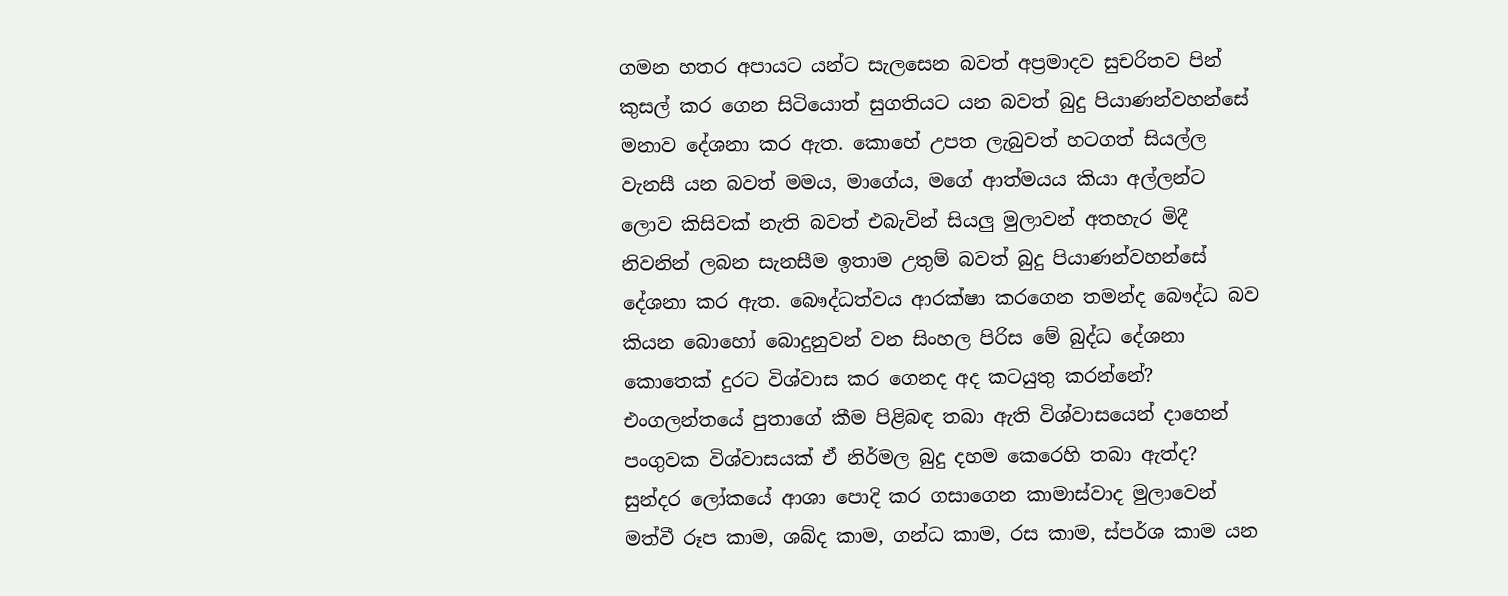ගමන හතර අපායට යන්ට සැලසෙන බවත් අප්‍රමාදව සුචරිතව පින් කුසල් කර ගෙන සිටියොත් සුගතියට යන බවත් බුදු පියාණන්වහන්සේ මනාව දේශනා කර ඇත. කොහේ උපත ලැබුවත් හටගත් සියල්ල වැනසී යන බවත් මමය, මාගේය, මගේ ආත්මයය කියා අල්ලන්ට ලොව කිසිවක් නැති බවත් එබැවින් සියලු මුලාවන් අතහැර මිදී නිවනින් ලබන සැනසීම ඉතාම උතුම් බවත් බුදු පියාණන්වහන්සේ දේශනා කර ඇත. බෞද්ධත්වය ආරක්ෂා කරගෙන තමන්ද බෞද්ධ බව කියන බොහෝ බොදුනුවන් වන සිංහල පිරිස මේ බුද්ධ දේශනා කොතෙක් දුරට විශ්වාස කර ගෙනද අද කටයුතු කරන්නේ? එංගලන්තයේ පුතාගේ කීම පිළිබඳ තබා ඇති විශ්වාසයෙන් ‍දාහෙන් පංගුවක විශ්වාසයක් ඒ නිර්මල බුදු දහම කෙරෙහි තබා ඇත්ද? සුන්දර ලෝකයේ ආශා පොදි කර ගසාගෙන කාමාස්වාද මුලාවෙන් මත්වී රූප කාම, ශබ්ද කාම, ගන්ධ කාම, රස කාම, ස්පර්ශ කාම යන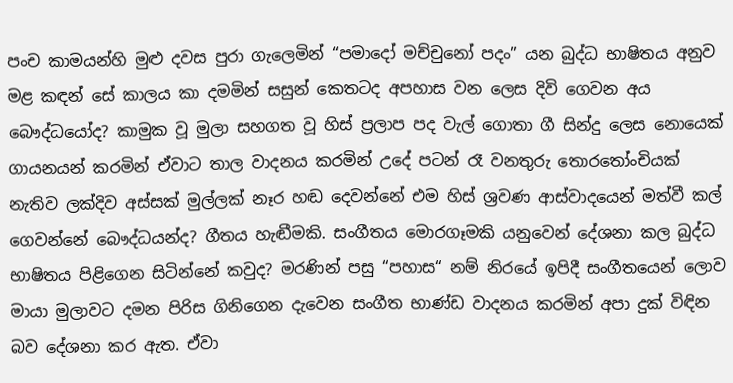පංච කාමයන්හි මුළු දවස පුරා ගැලෙමින් “පමාදෝ මච්චුනෝ පදං” යන බුද්ධ භාෂිතය අනුව මළ කඳන් සේ කාලය කා දමමින් සසුන් කෙතටද අපහාස වන ලෙස දිවි ගෙවන අය බෞද්ධයෝද? කාමුක වූ මුලා සහගත වූ හිස් ප්‍රලාප පද වැල් ගොතා ගී සින්දු ලෙස නොයෙක් ගායනයන් කරමින් ඒවාට තාල වාදනය කරමින් උදේ පටන් රෑ වනතුරු තොරතෝංචියක් නැතිව ලක්දිව අස්සක් මුල්ලක් නෑර හඬ දෙවන්නේ එම හිස් ශ්‍රවණ ආස්වාදයෙන් මත්වී කල් ගෙවන්නේ බෞද්ධයන්ද? ගීතය හැඬීමකි. සංගීතය මොරගෑමකි යනුවෙන් දේශනා කල බුද්ධ භාෂිතය පිළිගෙන සිටින්නේ කවුද? මරණින් පසු “පහාස“ නම් නිරයේ ඉපිදී සංගීතයෙන් ලොව මායා මුලාවට දමන පිරිස ගිනි‍ගෙන දැවෙන සංගීත භාණ්ඩ වාදනය කරමින් අපා දුක් විඳින බව දේශනා කර ඇත. ඒවා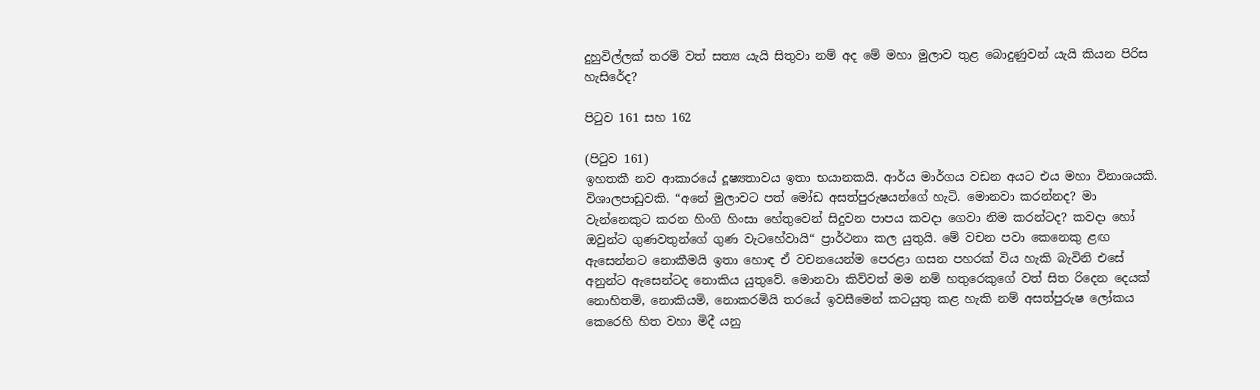දුහුවිල්ලක් තරම් වත් සත්‍ය යැයි සිතුවා නම් අද මේ මහා මුලාව තුළ බොදුණුවන් යැයි කියන පිරිස හැසිරේද?

පිටුව 161 සහ 162

(පිටුව 161)
ඉහතකී නව ආකාරයේ දූෂ්‍යතාවය ඉතා භයානකයි. ආර්ය මාර්ගය වඩන අයට එය මහා විනාශයකි. විශාලපාඩුවකි. “අනේ මුලාවට පත් මෝඩ අසත්පුරුෂයන්ගේ හැටි. මොනවා කරන්නද? මා වැන්නෙකුට කරන හිංගි හිංසා හේතුවෙන් සිදුවන පාපය කවදා ගෙවා නිම කරන්ටද? කවදා හෝ ඔවුන්ට ගුණවතුන්ගේ ගුණ වැටහේවායි“ ප්‍රාර්ථනා කල යුතුයි. මේ වචන පවා කෙනෙකු ළඟ ඇසෙන්නට නොකීමයි ඉතා හොඳ ඒ වචනයෙන්ම පෙරළා ගසන පහරක් විය හැකි බැවිනි එසේ අනුන්ට ඇසෙන්ටද නොකිය යුතුවේ. මොනවා කිව්වත් මම නම් හතුරෙකුගේ වත් සිත රිදෙන දෙයක් නොහිතමි, නොකියමි, නොකරමියි තරයේ ඉවසීමෙන් කටයුතු කළ හැකි නම් අසත්පුරුෂ ලෝකය කෙරෙහි හිත වහා මිදී යනු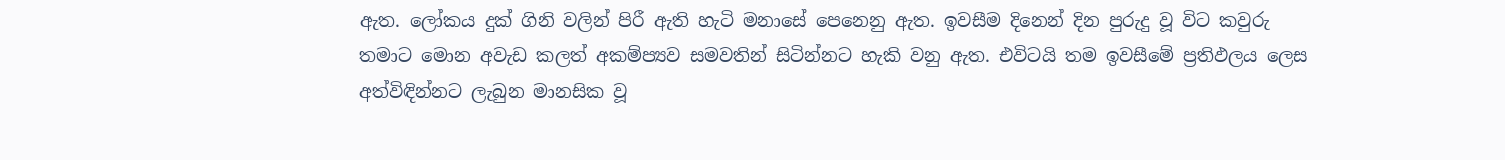ඇත. ලෝකය දුක් ගිනි වලින් පිරී ඇති හැටි මනාසේ පෙනෙනු ඇත. ඉවසීම දිනෙන් දින පුරුදු වූ විට කවුරු තමාට මොන අවැඩ කලත් අකම්ප්‍යව සමවතින් සිටින්නට හැකි වනු ඇත. එවිටයි තම ඉවසීමේ ප්‍රතිඵලය ලෙස අත්විඳින්නට ලැබුන මානසික වූ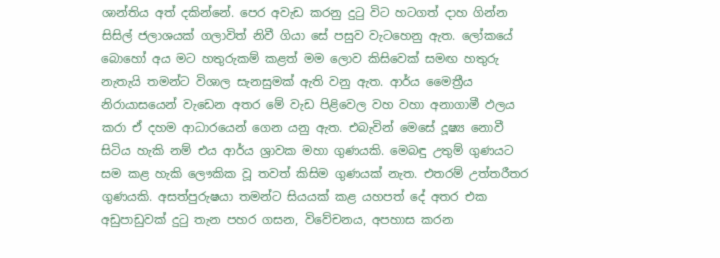ශාන්තිය අත් දකින්නේ. පෙර අවැඩ කරනු දුටු විට හටගත් දාහ ගින්න සිසිල් ජලාශයක් ගලාවිත් නිවී ගියා සේ පසුව වැටහෙනු ඇත. ලෝක‍යේ බොහෝ අය මට හතුරුකම් කළත් මම ලොව කිසිවෙක් සමඟ හතුරු නැතැයි තමන්ට විශාල සැනසුමක් ඇති වනු ඇත. ආර්ය මෛත්‍රීය නිරායාසයෙන් වැඩෙන අතර මේ වැඩ පිළිවෙල වහ වහා අනාගාමී ඵලය කරා ඒ දහම ආධාරයෙන් ගෙන යනු ඇත. එබැවින් මෙසේ දූෂ්‍ය නොවී සිටිය හැකි නම් එය ආර්ය ශ්‍රාවක මහා ගුණයකි. මෙබඳු උතුම් ගුණයට සම කළ හැකි ලෞකික වූ තවත් කිසිම ගුණයක් නැත. එතරම් උත්තරීතර ගුණයකි. අසත්පුරුෂයා තමන්ට සියයක් කළ යහපත් දේ අතර එක අඩුපාඩුවක් දුටු තැන පහර ගසන, විවේචනය, අපහාස කරන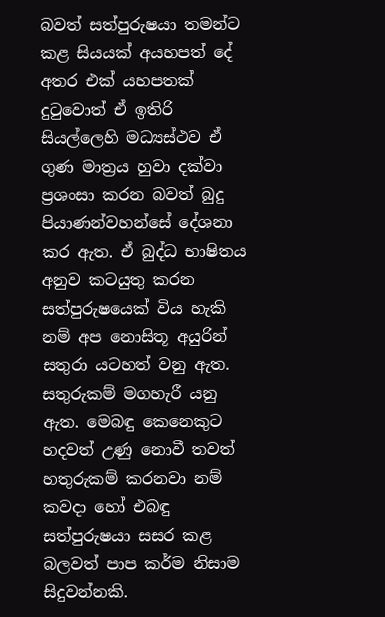බවත් සත්පුරුෂයා තමන්ට කළ සියයක් අයහපත් දේ අතර එක් යහපතක් දුටුවොත් ඒ ඉතිරි සියල්ලෙහි මධ්‍යස්ථව ඒ ගුණ මාත්‍රය හුවා දක්වා ප්‍රශංසා කරන බවත් බුදු පියාණන්වහන්‍සේ දේශනා කර ඇත. ඒ බුද්ධ භාෂිතය අනුව කටයුතු කරන සත්පුරුෂ‍යෙක් විය හැකි නම් අප නොසිතූ අයුරින් සතුරා යටහත් වනු ඇත. සතුරුකම් මගහැරී යනු ඇත. මෙබඳු කෙනෙකුට හදවත් උණු නොවී තවත් හතුරුකම් කරනවා නම් කවදා හෝ එබඳු සත්පුරුෂයා සසර කළ බලවත් පාප කර්ම නිසාම සිදුවන්නකි.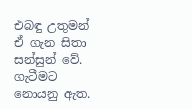එබඳු උතුමන් ඒ ගැන සිතා සන්සුන් වේ. ගැටීමට නොයනු ඇත.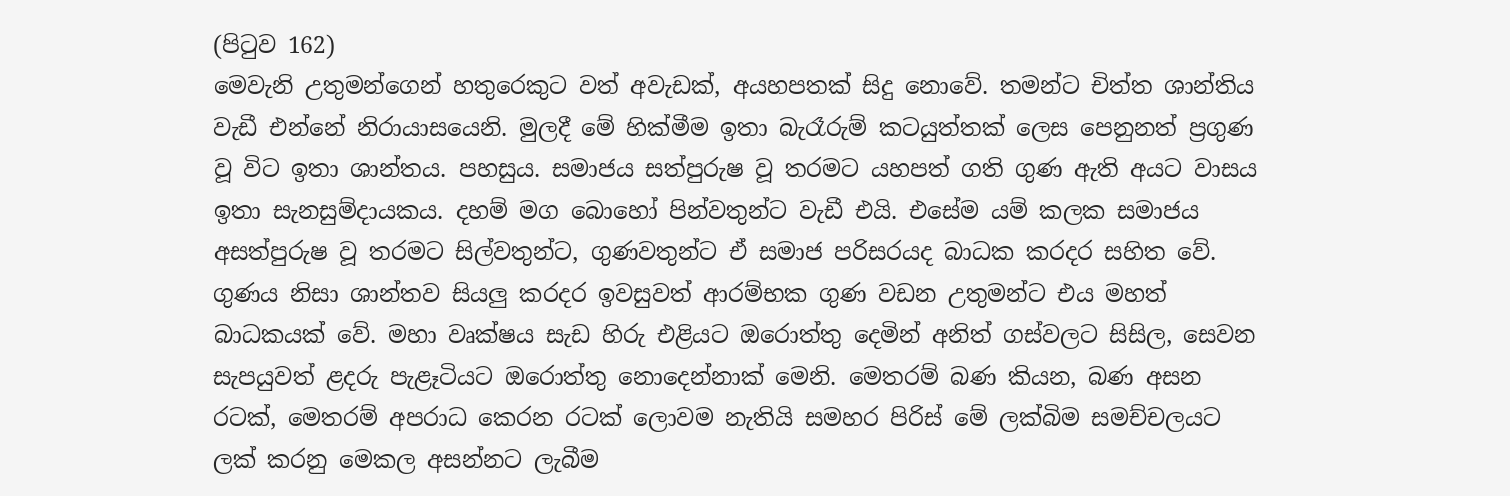(පිටුව 162)
මෙවැනි උතුමන්ගෙන් හතුරෙකුට වත් අවැඩක්, අයහපතක් සිදු නොවේ. තමන්ට චිත්ත ශාන්තිය වැඩී එන්නේ නිරායාසයෙනි. මුලදී මේ හික්මීම ඉතා බැරෑරුම් කටයුත්තක් ලෙස පෙනුනත් ප්‍රගුණ වූ විට ඉතා ශාන්තය. පහසුය. සමාජය සත්පුරුෂ වූ තරමට යහපත් ගති ගුණ ඇති අයට වාසය ඉතා සැනසුම්දායකය. දහම් මග බොහෝ පින්වතුන්ට වැඩී එයි. එසේම යම් කලක සමාජය අසත්පුරුෂ වූ තරමට සිල්වතුන්ට, ගුණවතුන්ට ඒ සමාජ පරිසරයද බාධක කරදර සහිත වේ. ගුණය නිසා ශාන්තව සියලු කරදර ඉවසුවත් ආරම්භක ගුණ වඩන උතුමන්ට එය මහත් බාධකයක්‍ වේ. මහා වෘක්ෂය සැඩ හිරු එළියට ඔරොත්තු දෙමින් අනිත් ගස්වලට සිසිල, සෙවන සැපයුවත් ළදරු පැළෑටියට ඔරොත්තු නොදෙන්නාක් මෙනි. මෙතරම් බණ කියන, බණ අසන රටක්, මෙතරම් අපරාධ කෙරන ‍රටක් ලොවම නැතියි සමහර පිරිස් මේ ලක්බිම සමච්චලයට ලක් කරනු මෙකල අසන්නට ලැබීම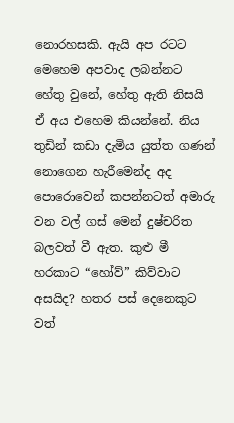නොරහසකි. ඇයි අප රටට මෙහෙම අපවාද ලබන්නට හේතු වුනේ, හේතු ඇති නිසයි ඒ අය එහෙම කියන්නේ. නිය තුඩින් කඩා දැමිය යුත්ත ගණන් නොගෙන හැරීමෙන්ද අද පොරොවෙන් කපන්නටත් අමාරු වන වල් ගස් මෙන් දුෂ්චරිත බලවත් වී ඇත. කුළු මී හරකාට “හෝව්” කිව්වාට අසයිද? හතර පස් දෙනෙකුට වත්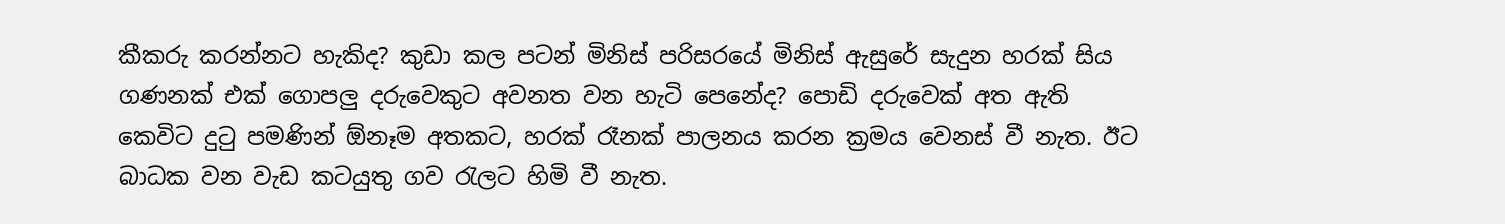කීකරු කරන්නට හැකිද? කුඩා කල පටන් මිනිස් පරිසරයේ මිනිස් ඇසුරේ සැදුන හරක් සිය ගණනක් එක් ගොපලු දරුවෙකුට අවනත වන හැටි පෙනේද? පොඩි දරුවෙක් අත ඇති කෙවිට දුටු පමණින් ඕනෑම අතකට, හරක් රෑනක් පාලනය කරන ක්‍රමය වෙනස් වී නැත. ඊට බාධක වන වැඩ කටයුතු ගව රැලට හිමි වී නැත.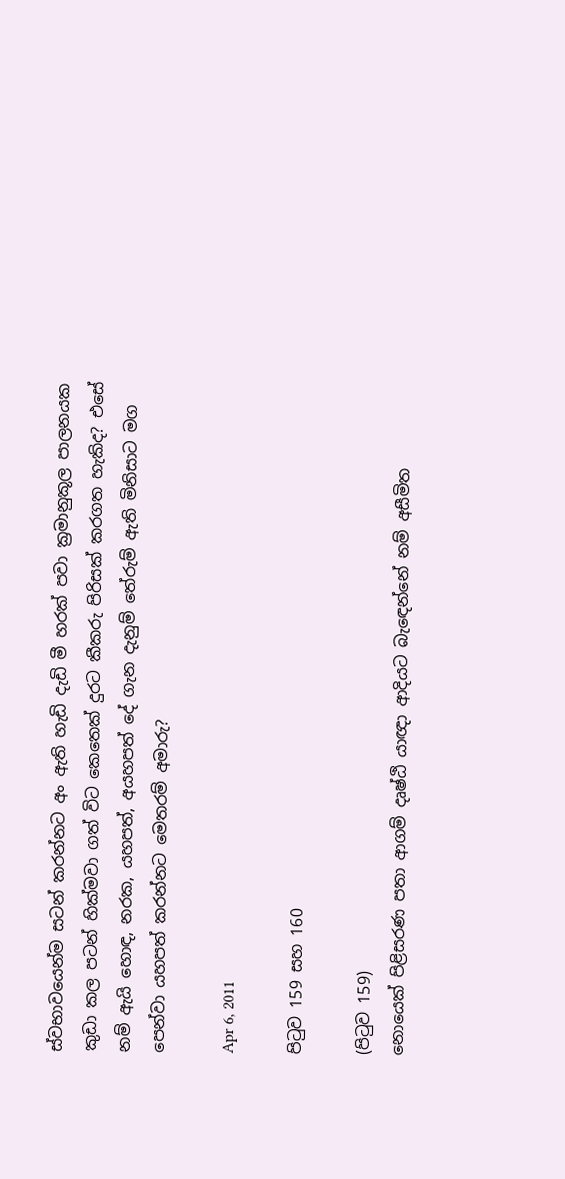ස්වභාවයෙන්ම සටන් කරන්නට අං ඇති හැඩි දැඩි මී හරක් පවා ක්‍රමානුකූල පාලනයක කුඩා කල පටන් හික්මවා ගත් විට කෙතෙක් දුරට කීකරු පිරිසක් කරගත හැකිද? එසේ නම් ඇයි හොඳ, නරක, යහපත්, අයහපත් දේ ගැන දැනුම් තේරුම් ඇති මිනිසාට මග පෙන්වා යහපත් කරන්නට මෙතරම් අමාරු?

Apr 6, 2011

පිටුව 159 සහ 160

(පිටුව 159)
නොයෙක් පිළිසරණ පතා ආගම් දෘෂ්ඨි යාඥා ආදියට බැඳෙන්නේ නම් අසීමිත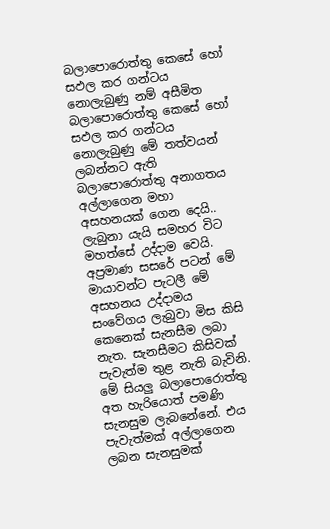බලාපොරොත්තු කෙසේ හෝ සඵල කර ගන්ටය නොලැබුණු නම් අසීමිත බලාපොරොත්තු කෙසේ හෝ සඵල කර ගන්ටය නොලැබුණු මේ තත්වයන් ලබන්නට ඇති බලාපොරොත්තු අනාගතය අල්ලාගෙන මහා අසහනයක් ගෙන දෙයි.. ලැබුනා යැයි සමහර විට මහත්සේ උද්දාම වෙයි. අප්‍රමාණ සසරේ පටන් මේ මායාවන්ට පැටලී මේ අසහනය උද්දාමය සංවේගය ලැබුවා මිස කිසි කෙනෙක් සැනසීම ලබා නැත. සැනසීමට කිසිවක් පැවැත්ම තුළ නැති බැවිනි. මේ සියලු බලාපොරොත්තු අත හැරියොත් පමණි සැනසුම ලැබනේනේ. එය පැවැත්මක් අල්ලාගෙන ලබන සැනසුමක්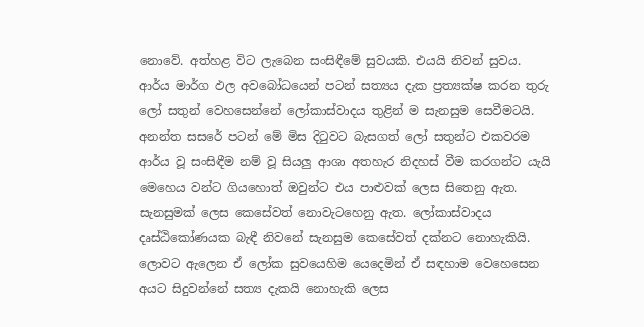නොවේ. අත්හළ විට ලැබෙන සංසිඳීමේ සුවයකි. එයයි නිවන් සුවය.
ආර්ය මාර්ග ඵල අවබෝධයෙන් පටන් සත්‍යය දැක ප්‍රත්‍යක්ෂ කරන තුරු ලෝ සතුන් වෙහසෙන්නේ ලෝකාස්වාදය තුළින් ම සැනසුම සෙවීමටයි. අනන්ත සසරේ පටන් මේ මිස දිටුවට බැසගත් ලෝ ‍සතුන්ට එකවරම ආර්ය වූ සංසිඳීම නම් වූ සියලු ආශා අතහැර නිදහස් වීම කරගන්ට යැයි මෙහෙය වන්ට ගියහොත් ඔවුන්ට එය පාළුවක් ලෙස සිතෙනු ඇත. සැනසුමක් ලෙස කෙසේවත් නොවැටහෙනු ඇත. ලෝකාස්වාදය දෘස්ඨිකෝණයක බැඳී නිවනේ සැනසුම කෙසේවත් දක්නට නොහැකියි. ලොවට ඇලෙන ඒ ලෝක සුවයෙහිම යෙදෙමින් ඒ සඳහාම වෙහෙසෙන අයට සිදුවන්නේ සත්‍ය දැකයි නොහැකි ලෙස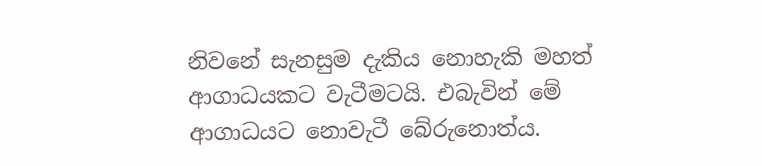නිවනේ සැනසුම දැකිය නොහැකි මහත් ආගාධයකට වැටීමටයි. එබැවින් මේ ආගාධයට නොවැටී බේරුනොත්ය.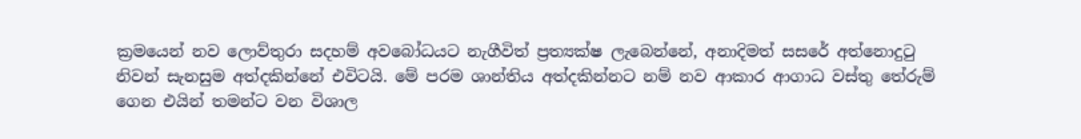ක්‍රමයෙන් නව ලොව්තුරා සදහම් අවබෝධයට නැගීවිත් ප්‍රත්‍යක්ෂ ලැබෙන්නේ, අනාදිමත් සසරේ අත්නොදුටු නිවන් සැනසුම අත්දකින්නේ එවිටයි. මේ පරම ශාන්තිය අත්දකින්නට නම් නව ආකාර ආගාධ වස්තු තේරුම් ගෙන එයින් තමන්ට වන විශාල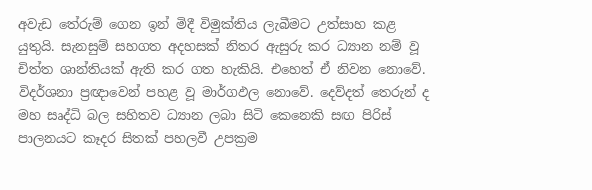අවැඩ තේරුම් ගෙන ඉන් මිදී විමුක්තිය ලැබීමට උත්සාහ කළ යුතුයි. සැනසුම් සහගත අදහසක් නිතර ඇසුරු කර ධ්‍යාන නම් වූ චිත්ත ශාන්තියක් ඇති කර ගත හැකියි. එහෙත් ඒ නිවන නොවේ. විදර්ශනා ප්‍රඥාවෙන් පහළ වූ මාර්ගඵල නොවේ. දෙව්දත් තෙරුන් ද මහ සෘද්ධි බල සහිතව ධ්‍යාන ලබා සිටි කෙනෙකි සඟ පිරිස් පාලනයට කෑදර සිතක් පහලවී උපක්‍රම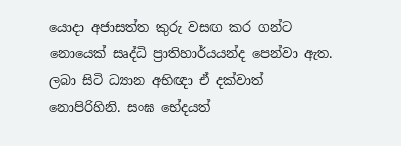යොදා අජාසත්ත කුරු වසඟ කර ගන්ට නොයෙක් සෘද්ධි ප්‍රාතිහාර්යයන්ද පෙන්වා ඇත. ලබා සිටි ධ්‍යාන අභිඥා ඒ දක්වාත් නොපිරිහිනි. සංඝ භේදයත්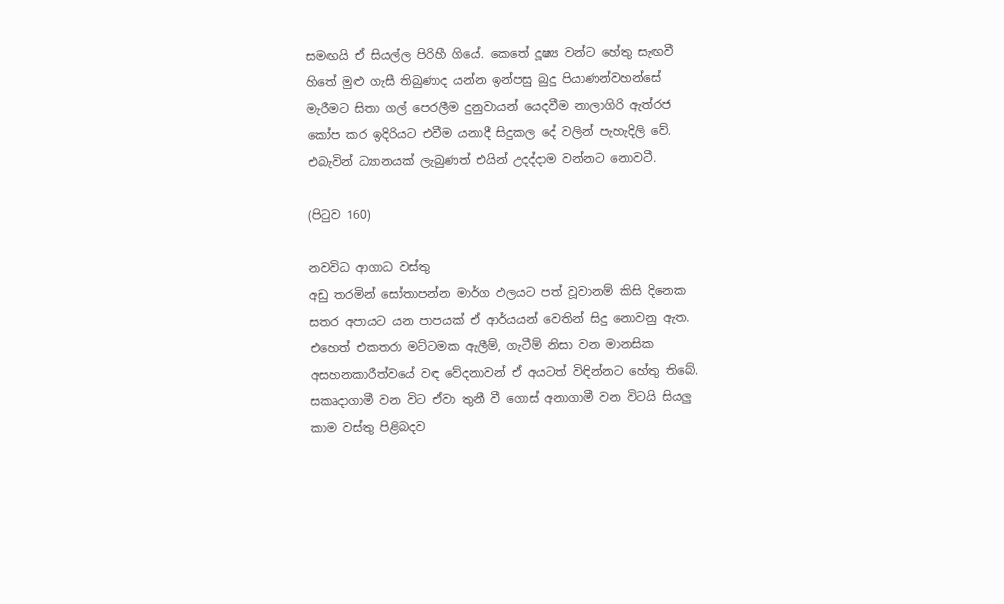සමඟයි ඒ සියල්ල පිරිහී ගියේ. කෙතේ දූෂ්‍ය වන්ට හේතු සැඟවී හිතේ මුළු ගැසී තිබුණාද යන්න ඉන්පසු බුදු පියාණන්වහන්සේ මැරීමට සිතා ගල් පෙරලීම දුනුවායන් යෙදවීම නාලාගිරි ඇත්රජ කෝප කර ඉදිරියට එවීම යනාදී සිදුකල දේ වලින් පැහැදිලි වේ. එබැවින් ධ්‍යානයක් ලැබුණත් එයින් උදද්දාම වන්නට නොවටී.

(පිටුව 160)

නවවිධ ආගාධ වස්තු
අඩු තරමින් සෝතාපන්න මාර්ග ඵලයට පත් වූවානම් කිසි ‍දිනෙක සතර අපායට යන පාපයක් ඒ ආර්යයන් වෙතින් සිදු නොවනු ඇත. එහෙත් එකතරා මට්ටමක ඇලීම්, ගැටීම් නිසා වන මානසික අසහනකාරීත්වයේ වඳ වේදනාවන් ඒ අයටත් විඳින්නට හේතු තිබේ. සකෘදාගාමී වන විට ඒවා තුනී වී ගොස් අනාගාමී වන විටයි සියලු කාම වස්තු පිළිබදව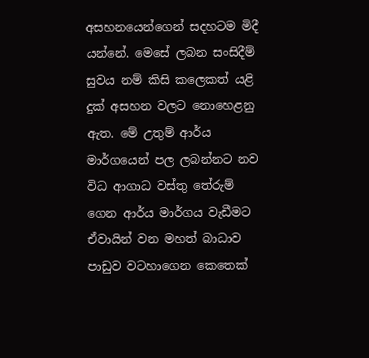අසහනයෙන්ගෙන් සදහටම මිදී යන්නේ. මෙසේ ලබන සංසිදීම් සුවය නම් කිසි කලෙකත් යළි දුක් අසහන වලට නොහෙළනු ඇත. මේ උතුම් ආර්ය මාර්ගයෙන් පල ලබන්නට නව විධ ආගාධ වස්තු තේරුම් ගෙන ආර්ය මාර්ගය වැඩීමට ඒවායින් වන මහත් බාධාව පාඩුව වටහාගෙන කෙතෙක්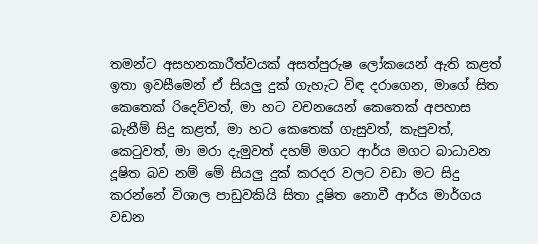තමන්ට අසහනකාරීත්වයක් අසත්පුරුෂ ලෝකයෙන් ඇති කළත් ඉතා ඉවසීමෙන් ඒ සියලු දුක් ගැහැට විඳ දරාගෙන, මාගේ සිත කෙතෙක් රිදෙව්වත්, මා හට වචනයෙන් කෙතෙක් අපහාස බැනීම් සිදු ක‍ළත්, මා හට කෙතෙක් ගැසුවත්, කැපුවත්, කෙටුවත්, මා මරා දැමුවත් දහම් මගට ආර්ය මගට බාධාවන දූෂිත බව නම් මේ සියලු දුක් කරදර වලට වඩා මට සිදු කරන්නේ විශාල පාඩුවකියි සිතා දූෂිත නොවී ආර්ය මාර්ගය වඩන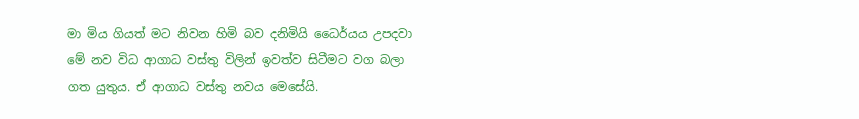මා මිය ගියත් මට නිවන හිමි බව දනිමියි ධෛර්යය උපදවා මේ නව විධ ආගාධ වස්තු විලින් ඉවත්ව සිටීමට වග බලා ගත යුතුය. ඒ ආගාධ වස්තු නවය මෙසේයි.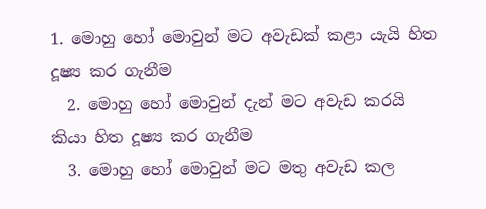1. මොහු හෝ ‍මොවුන් මට අවැඩක් කළා යැයි හිත දූෂ්‍ය කර ගැනීම
  2. මොහු හෝ මොවුන් දැන් මට අවැඩ කරයි කියා හිත දූෂ්‍ය කර ගැනීම
  3. මොහු හෝ මොවුන් මට මතු අවැඩ කල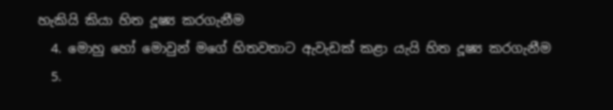හැකියි කියා හිත දූෂ්‍ය කරගැනීම
  4. මොහු හෝ මොවුන් මගේ හිතවතාට ඇවැඩක් කළා යැයි හිත දූෂ්‍ය කරගැනීම
  5.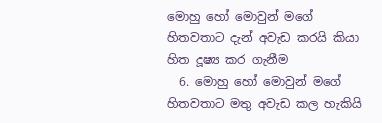මොහු හෝ මොවුන් මගේ හිතවතාට දැන් අවැඩ කරයි කියා හිත දූෂ්‍ය කර ගැනීම
  6. මොහු හෝ මොවුන් මගේ හිතවතාට මතු අවැඩ කල හැකියි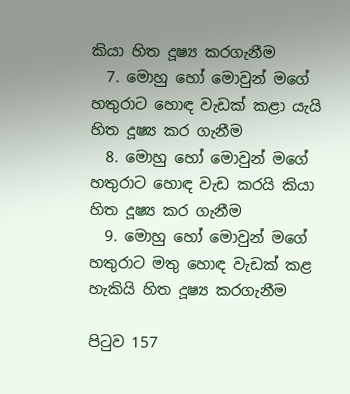කියා හිත දූෂ්‍ය කරගැනීම
  7. මොහු හෝ මොවුන් මගේ හතුරාට හොඳ වැඩක් කළා යැයි හිත දූෂ්‍ය කර ගැනීම
  8. මොහු හෝ මොවුන් මගේ හතුරාට හොඳ වැඩ කරයි කියා හිත දූෂ්‍ය කර ගැනීම
  9. මොහු හෝ මොවුන් මගේ හතුරාට මතු හොඳ වැඩක් කළ හැකියි හිත දූෂ්‍ය කරගැනීම

පිටුව 157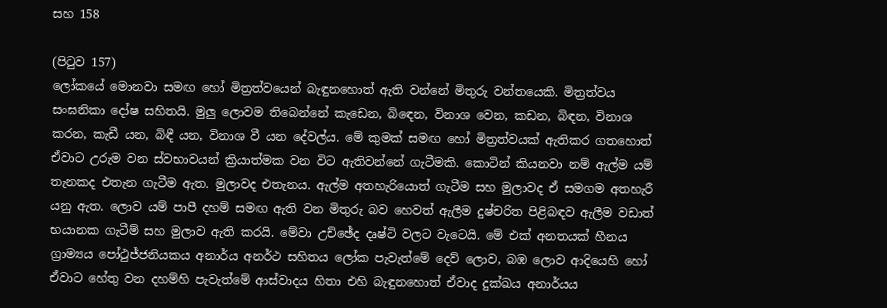සහ 158

(පිටුව 157)
ලෝකයේ මොනවා සමඟ හෝ මිත්‍රත්වයෙන් බැඳුනහොත් ඇති වන්නේ මිතුරු වන්තයෙකි. මිත්‍රත්වය සංඝනිකා දෝෂ සහිතයි. මුලු ලොවම තිබෙන්නේ කැඩෙන, බි‍ඳෙන, විනාශ වෙන, කඩන, බිඳන, විනාශ කරන, කැඩී යන, බිඳී යන, විනාශ වී යන දේවල්ය. මේ කුමක් සමඟ හෝ මිත්‍රත්වයක් ඇතිකර ගතහොත් ඒවාට උරුම වන ස්වභාවයන් ක්‍රියාත්මක වන විට ඇතිවන්නේ ගැටීමකි. කොටින් කියනවා නම් ඇල්ම යම් තැනකද එතැන ගැටීම ඇත. මුලාවද එතැනය. ඇල්ම අතහැරියොත් ගැටීම සහ මුලාවද ඒ සමගම අතහැරී යනු ඇත. ලොව යම් පාපී දහම් සමඟ ඇති වන මිතුරු බව හෙවත් ඇලීම දුෂ්චරිත පිළිබඳව ඇලීම වඩාත් භයානක ගැටීම් සහ මුලාව ඇති කරයි. මේවා උච්ඡේද දෘෂ්ටි වලට වැටෙයි. මේ එක් අනතයක් හීනය ග්‍රාම්‍යය පෝථුජ්ජනියකය අනාර්ය අනර්ථ සහිතය ලෝක පැවැත්මේ දෙව් ලොව, බඹ ලොව ආදියෙහි ‍හෝ ඒවාට හේතු වන දහම්හි පැවැත්මේ ආස්වාදය හිතා එහි බැඳුනහොත් ඒවාද දුක්ඛය අනාර්යය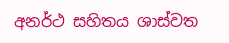අනර්ථ සහිතය ශාස්වත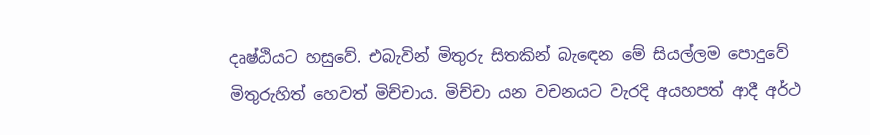දෘෂ්ඨියට හසුවේ. එබැවින් මිතුරු සිතකින් බැ‍ඳෙන මේ සියල්ලම පොදුවේ මිතුරුහිත් හෙවත් මිච්චාය. මිච්චා යන වචනයට වැරදි අයහපත් ආදී අර්ථ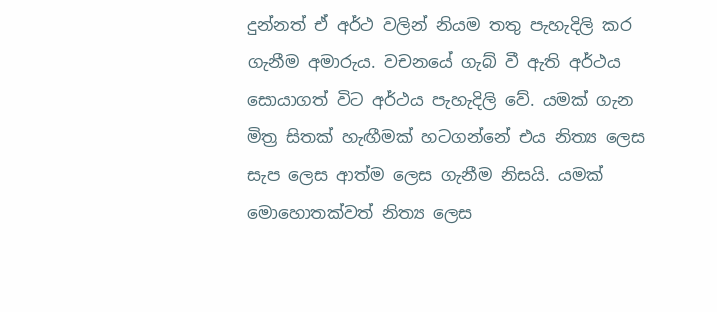දුන්නත් ඒ අර්ථ වලින් නියම තතු පැහැදිලි කර ගැනීම අමාරුය. වචනයේ ගැබ් වී ඇති අර්ථය සොයාගත් විට අර්ථය පැහැදිලි වේ. යමක් ගැන මිත්‍ර සිතක් හැඟීමක් හටගන්නේ එය නිත්‍ය ලෙස සැප ලෙස ආත්ම ලෙස ගැනීම නිසයි. යමක් මොහොතක්වත් නිත්‍ය ලෙස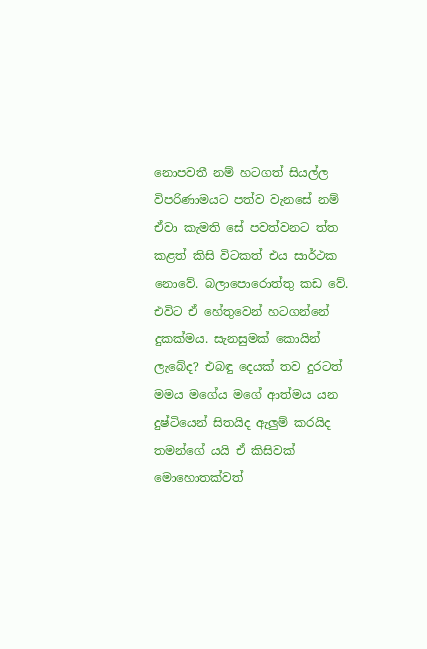නොපවතී නම් හටගත් සියල්ල විපරිණාමයට පත්ව වැනසේ නම් ඒවා කැමති සේ පවත්වනට ත්ත කළත් කිසි විටකත් එය සාර්ථක නොවේ. බලාපොරොත්තු කඩ වේ. එවිට ඒ හේතුවෙන් හටගන්නේ දුකක්මය. සැනසුමක් කොයින් ලැබේද? එබඳු දෙයක් තව දුරටත් මමය මගේය මගේ ආත්මය යන දුෂ්ටියෙන් සිතයිද ඇලුම් කරයිද තමන්ගේ යයි ඒ කිසිවක් මොහොතක්වත්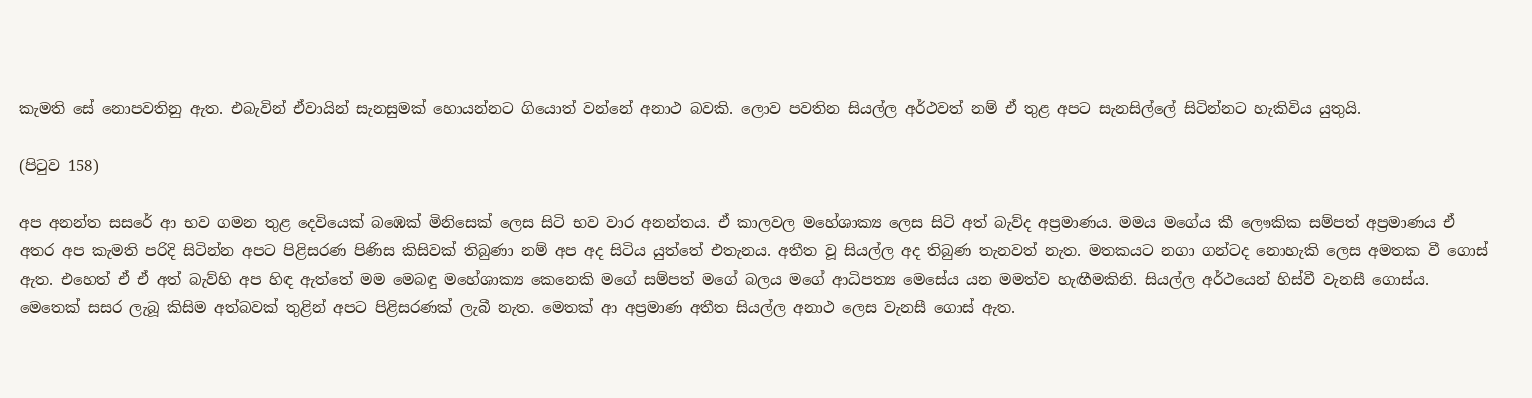කැමති සේ නොපවතිනු ඇත. එබැවින් ඒවායින් සැනසුමක් හොයන්නට ගියොත් වන්නේ අනාථ බවකි. ලොව පවතින සියල්ල අර්ථවත් නම් ඒ තුළ අපට සැනසිල්ලේ සිටින්නට හැකිවිය යුතුයි.

(පිටුව 158)

අප අනන්ත සසරේ ආ භව ගමන තුළ දෙවියෙක් බ‍ඹෙක් මිනිසෙක් ලෙස සිටි භව වාර අනන්තය. ඒ කාලවල මහේශාක්‍ය ලෙස සිටි අත් බැව්ද අප්‍රමාණය. මමය මගේය කී ලෞකික සම්පත් අප්‍රමාණය ඒ අතර අප කැමති පරිදි සිටින්න අපට පිළිසරණ පිණිස කිසිවක් තිබුණා නම් අප අද සිටිය යුත්තේ එතැනය. අතීත වූ සියල්ල අද තිබුණ තැනවත් නැත. මතකයට නගා ගන්ටද නොහැකි ලෙස අමතක වී ගොස් ඇත. එහෙත් ඒ ඒ අත් බැව්හි අප හිඳ ඇත්තේ මම මෙබඳු මහේශාක්‍ය කෙනෙකි මගේ සම්පත් මගේ බලය මගේ ආධිපත්‍ය මෙසේය යන මමත්ව හැඟීමකිනි. සියල්ල අර්ථයෙන් හිස්වී වැනසී ගොස්ය. මෙතෙක් සසර ලැබූ කිසිම අත්බවක් තුළින් අපට පිළිසරණක් ලැබී නැත. මෙතක් ආ අප්‍රමාණ අතීත සියල්ල අනාථ ලෙස වැනසී‍ ගොස් ඇත.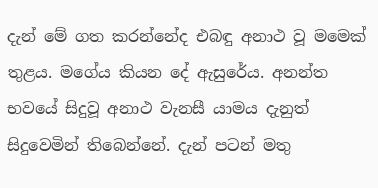දැන් මේ ගත කරන්නේද එබඳු අනාථ වූ මමෙක් තුළය. මගේය කියන දේ ඇසුරේය. අනන්ත භවයේ සිදුවූ අනාථ වැනසී යාමය දැනුත් සිදුවෙමින් තිබෙන්නේ. දැන් පටන් මතු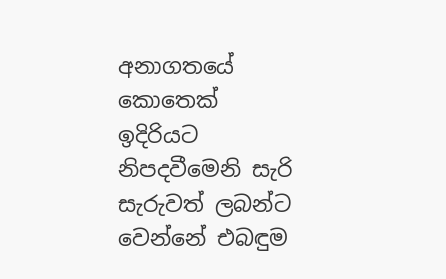අනාගතයේ කොතෙක් ඉදිරියට නිපදවීමෙනි සැරි සැරුවත් ලබන්ට වෙන්නේ එබඳුම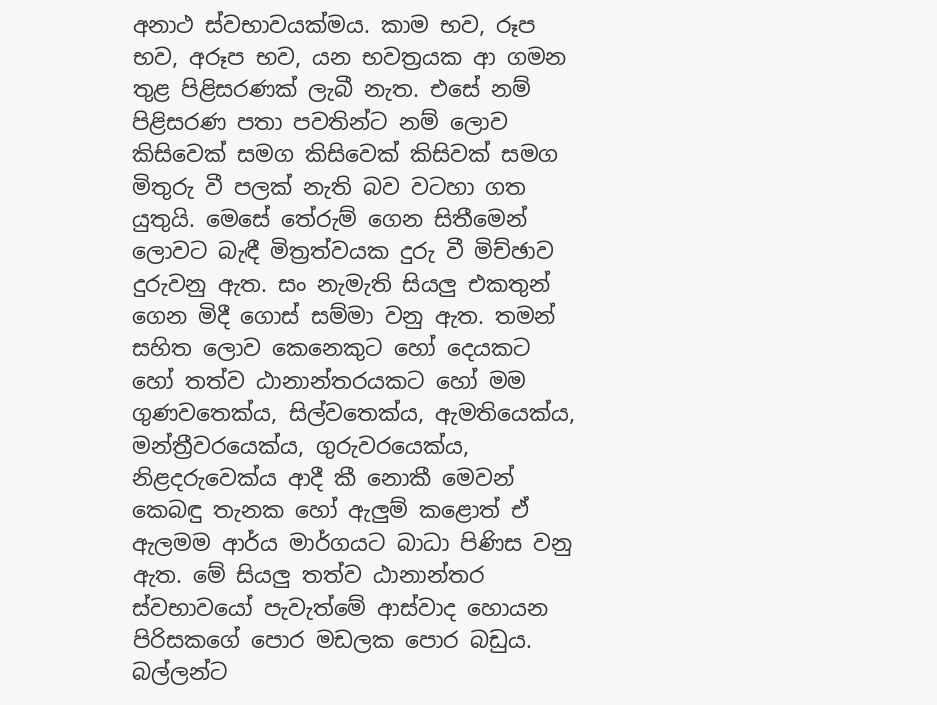අනාථ ස්වභාවයක්මය. කාම භව, රූප භව, අරූප භව, යන භවත්‍රයක ආ ගමන තුළ පිළිසරණක් ලැබී නැත. එසේ නම් පිළිසරණ පතා පවතින්ට නම් ලොව කිසිවෙක් සමග කිසිවෙක් කිසිවක් සමග මිතුරු වී පලක් නැති බව වටහා ගත යුතුයි. මෙසේ තේරුම් ගෙන සිතීමෙන් ලොවට බැඳී මිත්‍රත්වයක දුරු වී මිච්ඡාව දුරුවනු ඇත. සං නැමැති සියලු එකතුන් ගෙන මිදී ගොස් සම්මා වනු ඇත. තමන් සහිත ලොව කෙනෙකුට හෝ දෙයකට හෝ තත්ව ඨානාන්තරයකට හෝ මම ගුණවතෙක්ය, සිල්වතෙක්ය, ඇමතියෙක්ය, මන්ත්‍රීවරයෙක්ය, ගුරුවරයෙක්ය, නිළදරුවෙක්ය ආදී කී නොකී මෙවන් කෙබඳු තැනක හෝ ඇලුම් කළොත් ඒ ඇලමම ආර්ය මාර්ගයට බාධා පිණිස වනු ඇත. මේ සියලු තත්ව ඨානාන්තර ස්වභාවයෝ පැවැත්මේ ආස්වාද හොයන පිරිසකගේ ‍පොර මඩලක පොර බඩුය. බල්ලන්ට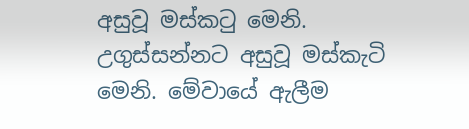අසුවූ මස්කටු මෙනි. උගුස්සන්නට අසුවූ මස්කැටි මෙනි. මේවායේ ‍ඇලීම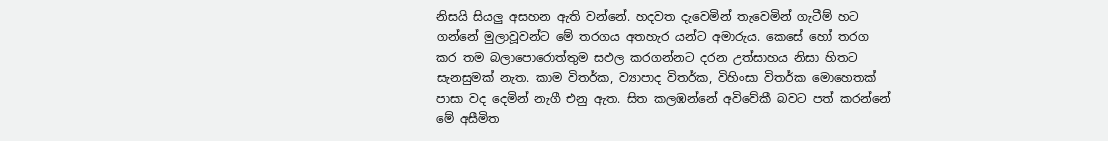නිසයි සියලු අසහන ඇති වන්නේ. හදවත දැවෙමින් තැවෙමින් ගැටීම් හට ගන්නේ මුලාවූවන්ට මේ තරගය අතහැර යන්ට අමාරුය. කෙසේ හෝ තරග කර තම බලාපොරොත්තුම සඵල කරගන්නට දරන උත්සාහය නිසා හිතට සැනසුමක් නැත. කාම විතර්ක, ව්‍යාපාද විතර්ක, විහිංසා විතර්ක මොහෙතක් පාසා වද දෙමින් නැගී එනු ඇත. සිත කලඹන්නේ අවිවේකී බවට පත් කරන්නේ මේ අසීමිත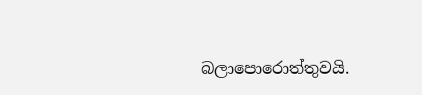බලා‍පොරොත්තුවයි.